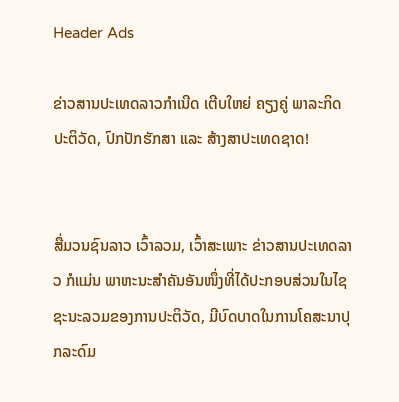Header Ads

ຂ່າວສານປະເທດລາວກຳເນີດ ເຕີບໃຫຍ່ ຄຽງຄູ່ ພາລະກິດ ປະຕິວັດ, ປົກປັກຮັກສາ ແລະ ສ້າງສາປະເທດຊາດ!


ສື່ມວນຊົນລາວ ເວົ້າລວມ, ເວົ້າສະເພາະ ຂ່າວສານປະເທດລາວ ກໍແມ່ນ ພາຫະນະສຳຄັນອັນໜຶ່ງທີ່ໄດ້ປະກອບສ່ວນໃນໄຊຊະນະລວມຂອງການປະຕິວັດ, ມີບົດບາດໃນການໂຄສະນາປຸກລະດົມ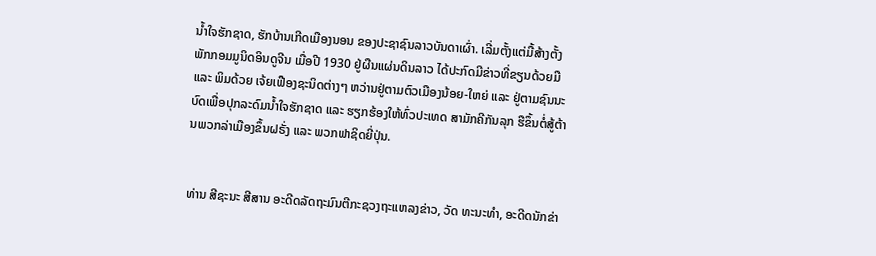ນ້ຳໃຈຮັກຊາດ, ຮັກບ້ານເກີດເມືອງນອນ ຂອງປະຊາຊົນລາວບັນດາເຜົ່າ. ເລີ່ມຕັ້ງແຕ່ມື້ສ້າງຕັ້ງພັກກອມມູນິດອິນດູຈີນ ເມື່ອປີ 1930 ຢູ່ຜືນແຜ່ນດິນລາວ ໄດ້ປະກົດມີຂ່າວທີ່ຂຽນດ້ວຍມື ແລະ ພິມດ້ວຍ ເຈ້ຍເຟືອງຊະນິດຕ່າງໆ ຫວ່ານຢູ່ຕາມຕົວເມືອງນ້ອຍ-ໃຫຍ່ ແລະ ຢູ່ຕາມຊົນນະ ບົດເພື່ອປຸກລະດົມນ້ຳໃຈຮັກຊາດ ແລະ ຮຽກຮ້ອງໃຫ້ທົ່ວປະເທດ ສາມັກຄີກັນລຸກ ຮືຂຶ້ນຕໍ່ສູ້ຕ້ານພວກລ່າເມືອງຂຶ້ນຝຣັ່ງ ແລະ ພວກຟາຊິດຍີ່ປຸ່ນ.


ທ່ານ ສີຊະນະ ສີສານ ອະດີດລັດຖະມົນຕີກະຊວງຖະແຫລງຂ່າວ, ວັດ ທະນະທຳ, ອະດີດນັກຂ່າ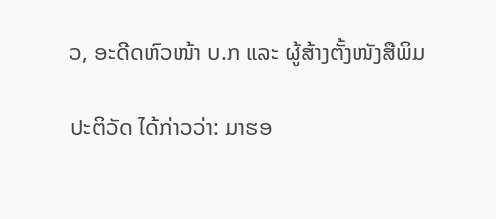ວ, ອະດີດຫົວໜ້າ ບ.ກ ແລະ ຜູ້ສ້າງຕັ້ງໜັງສືພິມ

ປະຕິວັດ ໄດ້ກ່າວວ່າ: ມາຮອ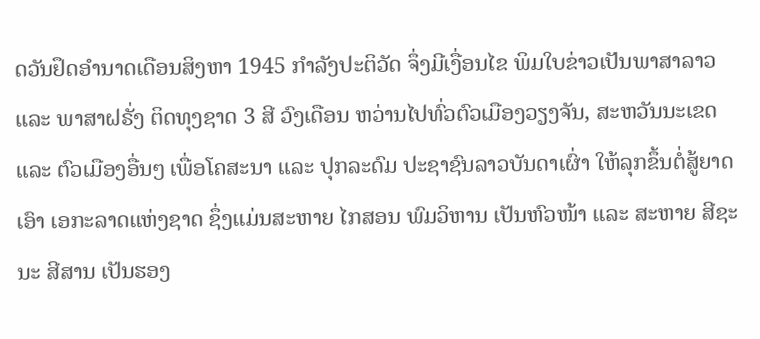ດວັນຢຶດອຳນາດເດືອນສິງຫາ 1945 ກຳລັງປະຕິວັດ ຈຶ່ງມີເງື່ອນໄຂ ພິມໃບຂ່າວເປັນພາສາລາວ ແລະ ພາສາຝຣັ່ງ ຕິດທຸງຊາດ 3 ສີ ວົງເດືອນ ຫວ່ານໄປທົ່ວຕົວເມືອງວຽງຈັນ, ສະຫວັນນະເຂດ ແລະ ຕົວເມືອງອື່ນໆ ເພື່ອໂຄສະນາ ແລະ ປຸກລະດົມ ປະຊາຊົນລາວບັນດາເຜົ່າ ໃຫ້ລຸກຂຶ້ນຕໍ່ສູ້ຍາດເອົາ ເອກະລາດແຫ່ງຊາດ ຊຶ່ງແມ່ນສະຫາຍ ໄກສອນ ພົມວິຫານ ເປັນຫົວໜ້າ ແລະ ສະຫາຍ ສີຊະນະ ສີສານ ເປັນຮອງ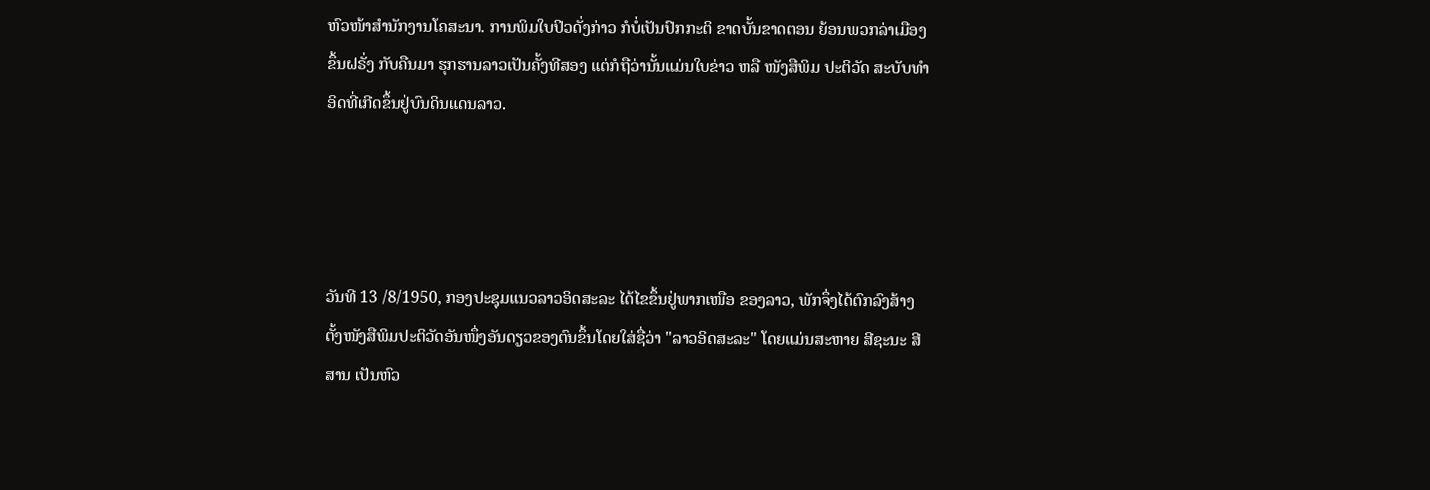ຫົວໜ້າສຳນັກງານໂຄສະນາ. ການພິມໃບປິວດັ່ງກ່າວ ກໍບໍ່ເປັນປົກກະຕິ ຂາດບັ້ນຂາດຕອນ ຍ້ອນພວກລ່າເມືອງຂຶ້ນຝຣັ່ງ ກັບຄືນມາ ຮຸກຮານລາວເປັນຄັ້ງທີສອງ ແຕ່ກໍຖືວ່ານັ້ນແມ່ນໃບຂ່າວ ຫລື ໜັງສືພິມ ປະຕິວັດ ສະບັບທຳອິດທີ່ເກີດຂຶ້ນຢູ່ບົນດິນແດນລາວ.




ວັນທີ 13 /8/1950, ກອງປະຊຸມແນວລາວອິດສະລະ ໄດ້ໄຂຂຶ້ນຢູ່ພາກເໜືອ ຂອງລາວ, ພັກຈຶ່ງໄດ້ຕົກລົງສ້າງຕັ້ງໜັງສືພິມປະຕິວັດອັນໜຶ່ງອັນດຽວຂອງຕົນຂຶ້ນໂດຍໃສ່ຊື່ວ່າ "ລາວອິດສະລະ" ໂດຍແມ່ນສະຫາຍ ສີຊະນະ ສີສານ ເປັນຫົວ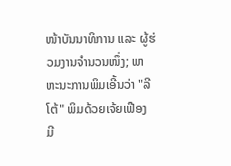ໜ້າບັນນາທິການ ແລະ ຜູ້ຮ່ວມງານຈຳນວນໜຶ່ງ; ພາຫະນະການພິມເອີ້ນວ່າ "ລີໂຕ້" ພິມດ້ວຍເຈ້ຍເຟືອງ ມີ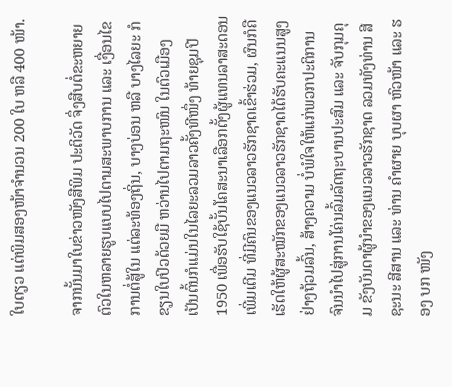ໃບດຽວ ແຕ່ພິມສອງໜ້າຈຳນວນ 200 ໃບ ຫລື 400 ໜ້າ.

ຈາກນັ້ນມາໃບຂ່າວໜັງສືພິມ ປະຕິວັດ ຈຶ່ງສືບຕໍ່ຂະຫຍາຍຕົວໃນຫລາຍຮູບແບບໄປຕາມສະພາບການ ແລະ ເງື່ອນໄຂການຕໍ່ສູ້ໃນ ແຕ່ລະທ້ອງຖິ່ນ, ບາງບ່ອນ ຫລື ບາງໄລຍະ ກໍຂຽນໃບປິວດ້ວຍມື ຫວ່ານໄປຕາມຖະໜົນ ໃນຕົວເມືອງ ເປັນຕົ້ນກໍແມ່ນໃນໄລຍະລວມລາວຄັ້ງທີໜຶ່ງ ທ້າຍຊຸມປີ 1950 ເພື່ອຮັບໃຊ້ບັ້ນໂຄສະນາເລືອກຕັ້ງຜູ້ແທນລາສະດອນເພີ່ມເຕີມ ທີ່ມີຄົນຂອງແນວລາວຮັກຊາດເຂົ້າຮ່ວມ, ຜົນກໍຄືເຮັດໃຫ້ຜູ້ສະໝັກຂອງແນວລາວຮັກຊາດໄດ້ຮັບຄະແນນສູງ ຢ່າງຖ້ວມລົ້ນ, ສ້າງຄວາມ ບໍ່ພໍໃຈໃຫ້ແກ່ພວກປະຕິການ ຈົນນຳໄປສູ່ການໂຄ່ນລົ້ມລັດຖະບານປະສົມ ແລະ ຈັບກຸມຄຸມ ຂັງບັນດາຜູ້ນຳຂອງແນວລາວຮັກຊາດ ລວມທັງທ່ານ ສີຊະນະ ສີສານ ແລະ ທ່ານ ຄຳຜາຍ ບຸບຜາ ຫົວໜ້າ ແລະ ຮອງ ບກ ໜັງ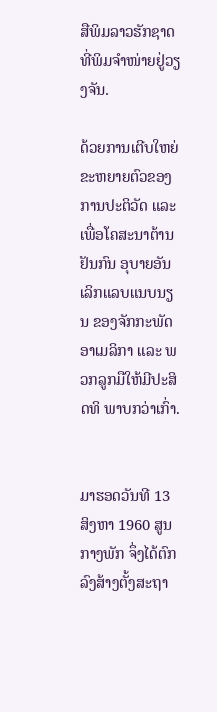ສືພິມລາວຮັກຊາດ ທີ່ພິມຈຳໜ່າຍຢູ່ວຽງຈັນ.

ດ້ວຍການເຕີບໃຫຍ່ຂະຫຍາຍຕົວຂອງການປະຕິວັດ ແລະ ເພື່ອໂຄສະນາຕ້ານຢັນກົນ ອຸບາຍອັນເລິກແລບແນບນຽນ ຂອງຈັກກະພັດອາເມລິກາ ແລະ ພວກລູກມືໃຫ້ມີປະສິດທິ ພາບກວ່າເກົ່າ.


ມາຮອດວັນທີ 13 ສິງຫາ 1960 ສູນກາງພັກ ຈຶ່ງໄດ້ຕົກລົງສ້າງຕັ້ງສະຖາ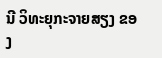ນີ ວິທະຍຸກະຈາຍສຽງ ຂອງ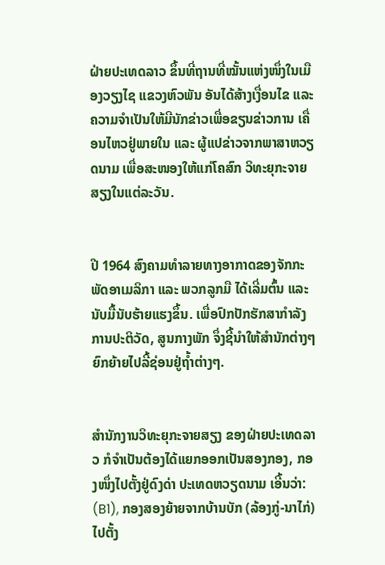ຝ່າຍປະເທດລາວ ຂຶ້ນທີ່ຖານທີ່ໝັ້ນແຫ່ງໜຶ່ງໃນເມືອງວຽງໄຊ ແຂວງຫົວພັນ ອັນໄດ້ສ້າງເງື່ອນໄຂ ແລະ ຄວາມຈຳເປັນໃຫ້ມີນັກຂ່າວເພື່ອຂຽນຂ່າວການ ເຄື່ອນໄຫວຢູ່ພາຍໃນ ແລະ ຜູ້ແປຂ່າວຈາກພາສາຫວຽດນາມ ເພື່ອສະໜອງໃຫ້ແກ່ໂຄສົກ ວິທະຍຸກະຈາຍສຽງໃນແຕ່ລະວັນ.


ປີ 1964 ສົງຄາມທຳລາຍທາງອາກາດຂອງຈັກກະພັດອາເມລິກາ ແລະ ພວກລູກມື ໄດ້ເລີ່ມຕົ້ນ ແລະ ນັບມື້ນັບຮ້າຍແຮງຂຶ້ນ. ເພື່ອປົກປັກຮັກສາກຳລັງການປະຕິວັດ, ສູນກາງພັກ ຈຶ່ງຊີ້ນຳໃຫ້ສຳນັກຕ່າງໆຍົກຍ້າຍໄປລີ້ຊ່ອນຢູ່ຖ້ຳຕ່າງໆ.


ສຳນັກງານວິທະຍຸກະຈາຍສຽງ ຂອງຝ່າຍປະເທດລາວ ກໍຈຳເປັນຕ້ອງໄດ້ແຍກອອກເປັນສອງກອງ, ກອງໜຶ່ງໄປຕັ້ງຢູ່ດົງດ່າ ປະເທດຫວຽດນາມ ເອີ້ນວ່າ: (B1), ກອງສອງຍ້າຍຈາກບ້ານບັກ (ລ້ອງກູ່-ນາໄກ່) ໄປຕັ້ງ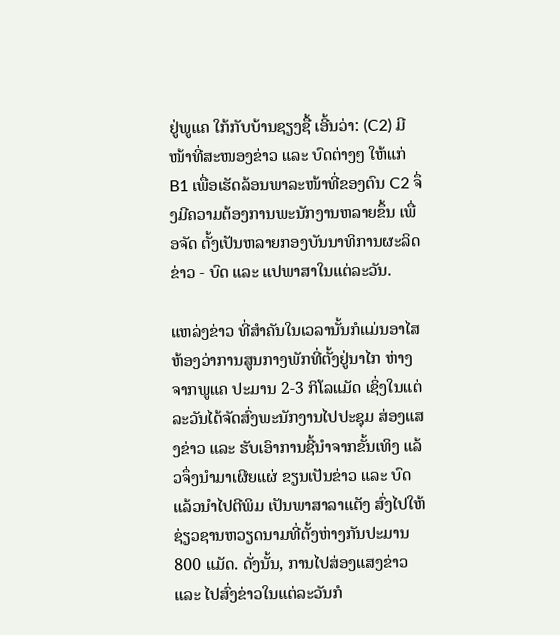ຢູ່ພູແຄ ໃກ້ກັບບ້ານຊຽງຊື້ ເອີ້ນວ່າ: (C2) ມີໜ້າທີ່ສະໜອງຂ່າວ ແລະ ບົດຕ່າງໆ ໃຫ້ແກ່ B1 ເພື່ອເຮັດລ້ອນພາລະໜ້າທີ່ຂອງຕົນ C2 ຈຶ່ງມີຄວາມຕ້ອງການພະນັກງານຫລາຍຂຶ້ນ ເພື່ອຈັດ ຕັ້ງເປັນຫລາຍກອງບັນນາທິການຜະລິດຂ່າວ - ບົດ ແລະ ແປພາສາໃນແຕ່ລະວັນ.

ແຫລ່ງຂ່າວ ທີ່ສຳຄັນໃນເວລານັ້ນກໍແມ່ນອາໄສຫ້ອງວ່າການສູນກາງພັກທີ່ຕັ້ງຢູ່ນາໄກ ຫ່າງຈາກພູແຄ ປະມານ 2-3 ກິໂລແມັດ ເຊິ່ງໃນແຕ່ລະວັນໄດ້ຈັດສົ່ງພະນັກງານໄປປະຊຸມ ສ່ອງແສງຂ່າວ ແລະ ຮັບເອົາການຊີ້ນຳຈາກຂັ້ນເທິງ ແລ້ວຈຶ່ງນຳມາເຜີຍແຜ່ ຂຽນເປັນຂ່າວ ແລະ ບົດ ແລ້ວນຳໄປຕີພິມ ເປັນພາສາລາແຕັງ ສົ່ງໄປໃຫ້ຊ່ຽວຊານຫວຽດນາມທີ່ຕັ້ງຫ່າງກັນປະມານ 800 ແມັດ. ດັ່ງນັ້ນ, ການໄປສ່ອງແສງຂ່າວ ແລະ ໄປສົ່ງຂ່າວໃນແຕ່ລະວັນກໍ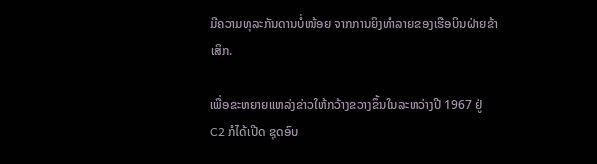ມີຄວາມທຸລະກັນດານບໍ່ໜ້ອຍ ຈາກການຍິງທຳລາຍຂອງເຮືອບິນຝ່າຍຂ້າເສິກ.

ເພື່ອຂະຫຍາຍແຫລ່ງຂ່າວໃຫ້ກວ້າງຂວາງຂຶ້ນໃນລະຫວ່າງປີ 1967 ຢູ່ C2 ກໍໄດ້ເປີດ ຊຸດອົບ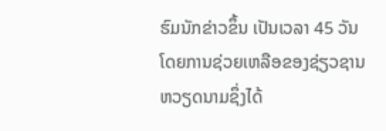ຮົມນັກຂ່າວຂຶ້ນ ເປັນເວລາ 45 ວັນ ໂດຍການຊ່ວຍເຫລືອຂອງຊ່ຽວຊານຫວຽດນາມຊຶ່ງໄດ້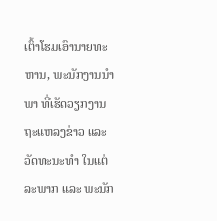ເຕົ້າໂຮມເອົານາຍທະຫານ, ພະນັກງານນຳພາ ທີ່ເຮັດວຽກງານ ຖະແຫລງຂ່າວ ແລະວັດທະນະທຳ ໃນແຕ່ລະພາກ ແລະ ພະນັກ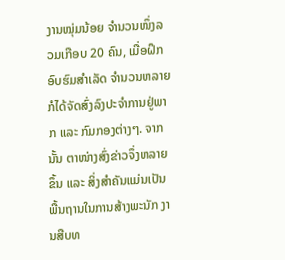ງານໝຸ່ມນ້ອຍ ຈຳນວນໜຶ່ງລວມເກືອບ 20 ຄົນ, ເມື່ອຝຶກອົບຮົມສຳເລັດ ຈຳນວນຫລາຍກໍໄດ້ຈັດສົ່ງລົງປະຈຳການຢູ່ພາກ ແລະ ກົມກອງຕ່າງໆ. ຈາກນັ້ນ ຕາໜ່າງສົ່ງຂ່າວຈຶ່ງຫລາຍຂຶ້ນ ແລະ ສິ່ງສຳຄັນແມ່ນເປັນພື້ນຖານໃນການສ້າງພະນັກ ງານສືບທ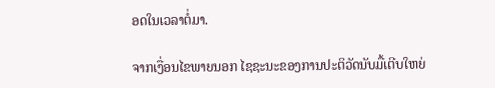ອດໃນເວລາຕໍ່ມາ.

ຈາກເງື່ອນໄຂພາຍນອກ ໄຊຊະນະຂອງການປະຕິວັດນັບມື້ເຕີບໃຫຍ່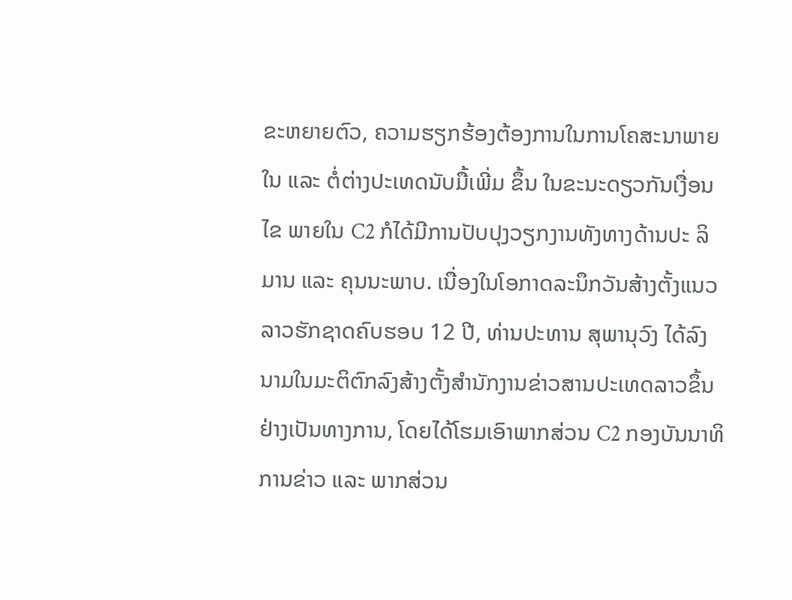ຂະຫຍາຍຕົວ, ຄວາມຮຽກຮ້ອງຕ້ອງການໃນການໂຄສະນາພາຍໃນ ແລະ ຕໍ່ຕ່າງປະເທດນັບມື້ເພີ່ມ ຂຶ້ນ ໃນຂະນະດຽວກັນເງື່ອນໄຂ ພາຍໃນ C2 ກໍໄດ້ມີການປັບປຸງວຽກງານທັງທາງດ້ານປະ ລິມານ ແລະ ຄຸນນະພາບ. ເນື່ອງໃນໂອກາດລະນຶກວັນສ້າງຕັ້ງແນວລາວຮັກຊາດຄົບຮອບ 12 ປີ, ທ່ານປະທານ ສຸພານຸວົງ ໄດ້ລົງນາມໃນມະຕິຕົກລົງສ້າງຕັ້ງສຳນັກງານຂ່າວສານປະເທດລາວຂຶ້ນຢ່າງເປັນທາງການ, ໂດຍໄດ້ໂຮມເອົາພາກສ່ວນ C2 ກອງບັນນາທິການຂ່າວ ແລະ ພາກສ່ວນ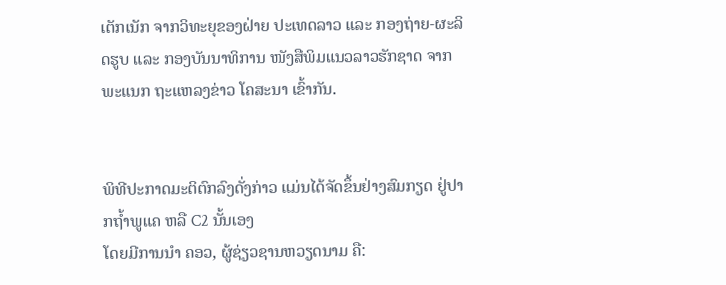ເຕັກເນັກ ຈາກວິທະຍຸຂອງຝ່າຍ ປະເທດລາວ ແລະ ກອງຖ່າຍ-ຜະລິດຮູບ ແລະ ກອງບັນນາທິການ ໜັງສືພິມແນວລາວຮັກຊາດ ຈາກພະແນກ ຖະແຫລງຂ່າວ ໂຄສະນາ ເຂົ້າກັນ.


ພິທີປະກາດມະຕິຕົກລົງດັ່ງກ່າວ ແມ່ນໄດ້ຈັດຂຶ້ນຢ່າງສົມກຽດ ຢູ່ປາກຖ້ຳພູແຄ ຫລື C2 ນັ້ນເອງ
ໂດຍມີການນຳ ຄອວ, ຜູ້ຊ່ຽວຊານຫວຽດນາມ ຄື: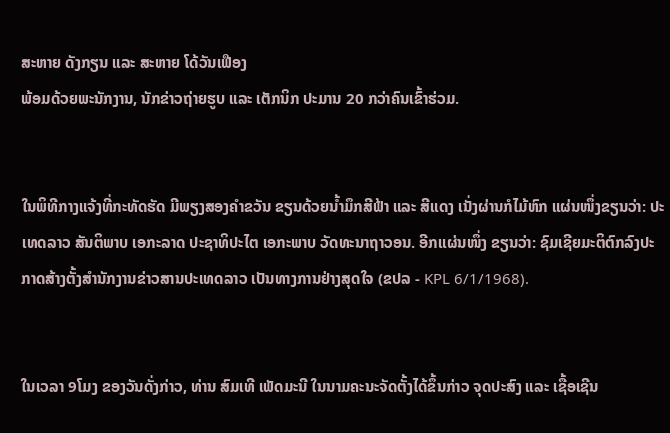ສະຫາຍ ດັງກຽນ ແລະ ສະຫາຍ ໂດ້ວັນເຟືອງ
ພ້ອມດ້ວຍພະນັກງານ, ນັກຂ່າວຖ່າຍຮູບ ແລະ ເຕັກນິກ ປະມານ 20 ກວ່າຄົນເຂົ້າຮ່ວມ.


ໃນພິທີກາງແຈ້ງທີ່ກະທັດຮັດ ມີພຽງສອງຄຳຂວັນ ຂຽນດ້ວຍນ້ຳມຶກສີຟ້າ ແລະ ສີແດງ ເນັ່ງຜ່ານກໍໄມ້ຫົກ ແຜ່ນໜຶ່ງຂຽນວ່າ: ປະເທດລາວ ສັນຕິພາບ ເອກະລາດ ປະຊາທິປະໄຕ ເອກະພາບ ວັດທະນາຖາວອນ. ອີກແຜ່ນໜຶ່ງ ຂຽນວ່າ: ຊົມເຊີຍມະຕິຕົກລົງປະກາດສ້າງຕັ້ງສຳນັກງານຂ່າວສານປະເທດລາວ ເປັນທາງການຢ່າງສຸດໃຈ (ຂປລ - KPL 6/1/1968).


ໃນເວລາ 9ໂມງ ຂອງວັນດັ່ງກ່າວ, ທ່ານ ສົມເທີ ເພັດມະນີ ໃນນາມຄະນະຈັດຕັ້ງໄດ້ຂຶ້ນກ່າວ ຈຸດປະສົງ ແລະ ເຊື້ອເຊີນ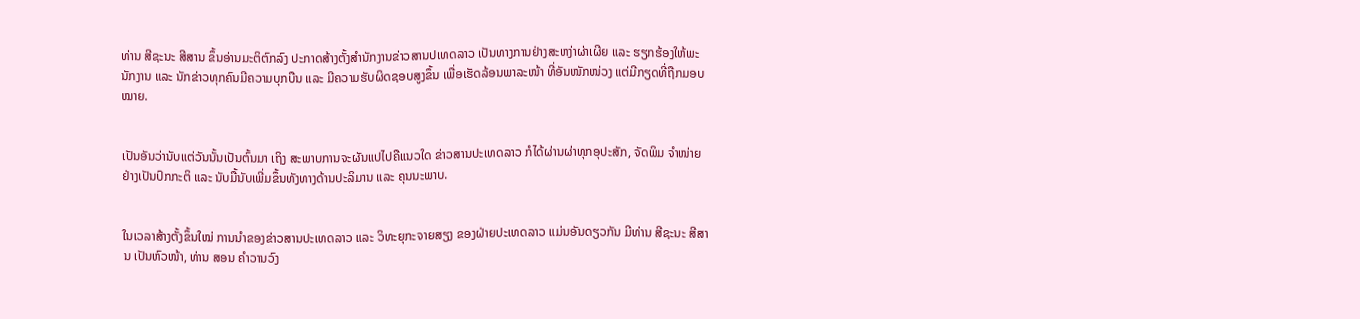ທ່ານ ສີຊະນະ ສີສານ ຂຶ້ນອ່ານມະຕິຕົກລົງ ປະກາດສ້າງຕັ້ງສຳນັກງານຂ່າວສານປເທດລາວ ເປັນທາງການຢ່າງສະຫງ່າຜ່າເຜີຍ ແລະ ຮຽກຮ້ອງໃຫ້ພະນັກງານ ແລະ ນັກຂ່າວທຸກຄົນມີຄວາມບຸກບືນ ແລະ ມີຄວາມຮັບຜິດຊອບສູງຂຶ້ນ ເພື່ອເຮັດລ້ອນພາລະໜ້າ ທີ່ອັນໜັກໜ່ວງ ແຕ່ມີກຽດທີ່ຖືກມອບໝາຍ.


ເປັນອັນວ່ານັບແຕ່ວັນນັ້ນເປັນຕົ້ນມາ ເຖິງ ສະພາບການຈະຜັນແປໄປຄືແນວໃດ ຂ່າວສານປະເທດລາວ ກໍໄດ້ຜ່ານຜ່າທຸກອຸປະສັກ, ຈັດພິມ ຈຳໜ່າຍຢ່າງເປັນປົກກະຕິ ແລະ ນັບມື້ນັບເພີ່ມຂຶ້ນທັງທາງດ້ານປະລິມານ ແລະ ຄຸນນະພາບ.


ໃນເວລາສ້າງຕັ້ງຂຶ້ນໃໝ່ ການນຳຂອງຂ່າວສານປະເທດລາວ ແລະ ວິທະຍຸກະຈາຍສຽງ ຂອງຝ່າຍປະເທດລາວ ແມ່ນອັນດຽວກັນ ມີທ່ານ ສີຊະນະ ສີສານ ເປັນຫົວໜ້າ, ທ່ານ ສອນ ຄຳວານວົງ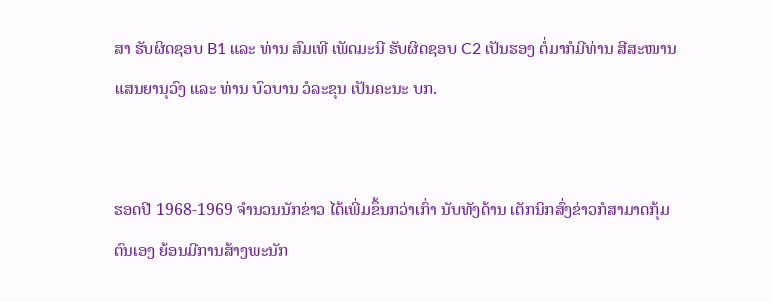ສາ ຮັບຜິດຊອບ B1 ແລະ ທ່ານ ສົມເທີ ເພັດມະນີ ຮັບຜິດຊອບ C2 ເປັນຮອງ ຕໍ່ມາກໍມີທ່ານ ສີສະໜານ ແສນຍານຸວົງ ແລະ ທ່ານ ບົວບານ ວໍລະຂຸນ ເປັນຄະນະ ບກ.


ຮອດປີ 1968-1969 ຈຳນວນນັກຂ່າວ ໄດ້ເພີ່ມຂຶ້ນກວ່າເກົ່າ ນັບທັງດ້ານ ເຕັກນິກສົ່ງຂ່າວກໍສາມາດກຸ້ມຕົນເອງ ຍ້ອນມີການສ້າງພະນັກ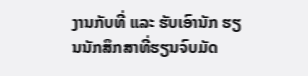ງານກັບທີ່ ແລະ ຮັບເອົານັກ ຮຽນນັກສຶກສາທີ່ຮຽນຈົບມັດ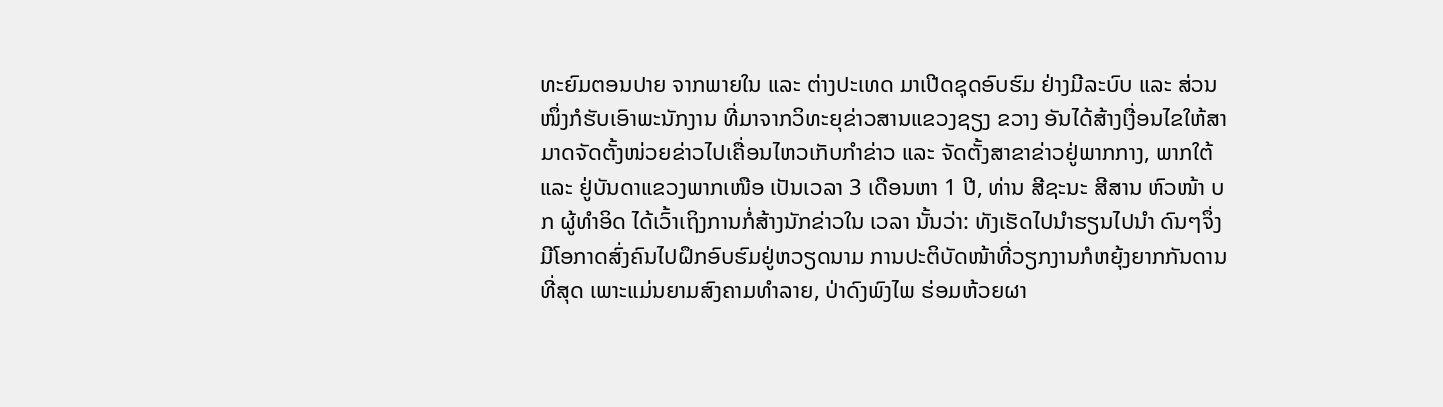ທະຍົມຕອນປາຍ ຈາກພາຍໃນ ແລະ ຕ່າງປະເທດ ມາເປີດຊຸດອົບຮົມ ຢ່າງມີລະບົບ ແລະ ສ່ວນໜຶ່ງກໍຮັບເອົາພະນັກງານ ທີ່ມາຈາກວິທະຍຸຂ່າວສານແຂວງຊຽງ ຂວາງ ອັນໄດ້ສ້າງເງື່ອນໄຂໃຫ້ສາມາດຈັດຕັ້ງໜ່ວຍຂ່າວໄປເຄື່ອນໄຫວເກັບກຳຂ່າວ ແລະ ຈັດຕັ້ງສາຂາຂ່າວຢູ່ພາກກາງ, ພາກໃຕ້ ແລະ ຢູ່ບັນດາແຂວງພາກເໜືອ ເປັນເວລາ 3 ເດືອນຫາ 1 ປີ, ທ່ານ ສີຊະນະ ສີສານ ຫົວໜ້າ ບກ ຜູ້ທຳອິດ ໄດ້ເວົ້າເຖິງການກໍ່ສ້າງນັກຂ່າວໃນ ເວລາ ນັ້ນວ່າ: ທັງເຮັດໄປນຳຮຽນໄປນຳ ດົນໆຈຶ່ງມີໂອກາດສົ່ງຄົນໄປຝຶກອົບຮົມຢູ່ຫວຽດນາມ ການປະຕິບັດໜ້າທີ່ວຽກງານກໍຫຍຸ້ງຍາກກັນດານທີ່ສຸດ ເພາະແມ່ນຍາມສົງຄາມທຳລາຍ, ປ່າດົງພົງໄພ ຮ່ອມຫ້ວຍຜາ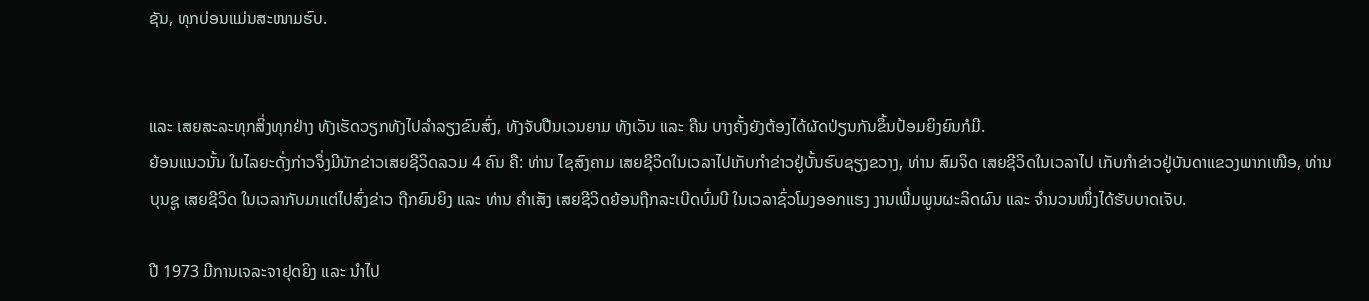ຊັນ, ທຸກບ່ອນແມ່ນສະໜາມຮົບ.


ແລະ ເສຍສະລະທຸກສິ່ງທຸກຢ່າງ ທັງເຮັດວຽກທັງໄປລຳລຽງຂົນສົ່ງ, ທັງຈັບປືນເວນຍາມ ທັງເວັນ ແລະ ຄືນ ບາງຄັ້ງຍັງຕ້ອງໄດ້ຜັດປ່ຽນກັນຂຶ້ນປ້ອມຍິງຍົນກໍມີ.
ຍ້ອນແນວນັ້ນ ໃນໄລຍະດັ່ງກ່າວຈຶ່ງມີນັກຂ່າວເສຍຊີວິດລວມ 4 ຄົນ ຄື: ທ່ານ ໄຊສົງຄາມ ເສຍຊີວິດໃນເວລາໄປເກັບກຳຂ່າວຢູ່ບັ້ນຮົບຊຽງຂວາງ, ທ່ານ ສົມຈິດ ເສຍຊີວິດໃນເວລາໄປ ເກັບກຳຂ່າວຢູ່ບັນດາແຂວງພາກເໜືອ, ທ່ານ ບຸນຊູ ເສຍຊີວິດ ໃນເວລາກັບມາແຕ່ໄປສົ່ງຂ່າວ ຖືກຍົນຍິງ ແລະ ທ່ານ ຄຳເສັງ ເສຍຊີວິດຍ້ອນຖືກລະເບີດບົ່ມບີ ໃນເວລາຊົ່ວໂມງອອກແຮງ ງານເພີ່ມພູນຜະລິດຜົນ ແລະ ຈຳນວນໜຶ່ງໄດ້ຮັບບາດເຈັບ.

ປີ 1973 ມີການເຈລະຈາຢຸດຍິງ ແລະ ນຳໄປ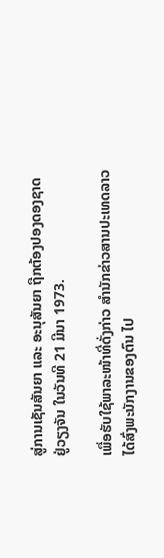ສູ່ການເຊັນສັນຍາ ແລະ ອະນຸສັນຍາ ຖືກຕ້ອງປອງດອງຊາດ ຢູ່ວຽງຈັນ ໃນວັນທີ 21 ມີນາ 1973.

ເພື່ອຮັບໃຊ້ພາລະໜ້າທີ່ດັ່ງກ່າວ ສຳນັກຂ່າວສານປະເທດລາວ ໄດ້ສົ່ງພະນັກງານຂອງຕົນ ໄປ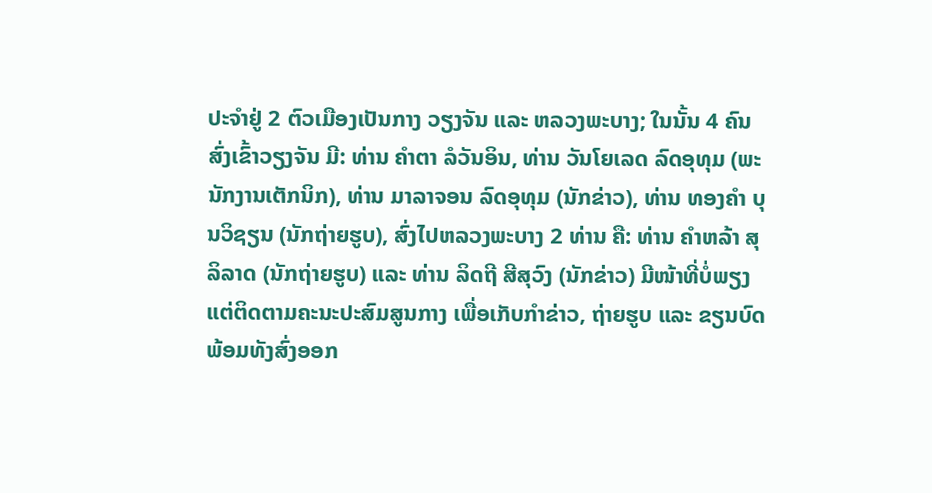ປະຈຳຢູ່ 2 ຕົວເມືອງເປັນກາງ ວຽງຈັນ ແລະ ຫລວງພະບາງ; ໃນນັ້ນ 4 ຄົນ ສົ່ງເຂົ້າວຽງຈັນ ມີ: ທ່ານ ຄຳຕາ ລໍວັນອິນ, ທ່ານ ວັນໂຍເລດ ລົດອຸທຸມ (ພະນັກງານເຕັກນິກ), ທ່ານ ມາລາຈອນ ລົດອຸທຸມ (ນັກຂ່າວ), ທ່ານ ທອງຄຳ ບຸນວິຊຽນ (ນັກຖ່າຍຮູບ), ສົ່ງໄປຫລວງພະບາງ 2 ທ່ານ ຄື: ທ່ານ ຄຳຫລ້າ ສຸລິລາດ (ນັກຖ່າຍຮູບ) ແລະ ທ່ານ ລິດຖີ ສີສຸວົງ (ນັກຂ່າວ) ມີໜ້າທີ່ບໍ່ພຽງແຕ່ຕິດຕາມຄະນະປະສົມສູນກາງ ເພື່ອເກັບກຳຂ່າວ, ຖ່າຍຮູບ ແລະ ຂຽນບົດ ພ້ອມທັງສົ່ງອອກ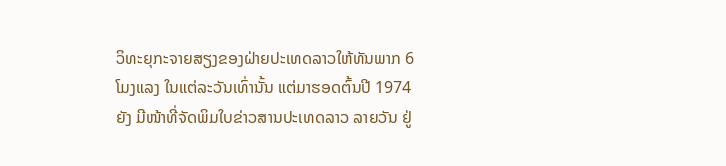ວິທະຍຸກະຈາຍສຽງຂອງຝ່າຍປະເທດລາວໃຫ້ທັນພາກ 6 ໂມງແລງ ໃນແຕ່ລະວັນເທົ່ານັ້ນ ແຕ່ມາຮອດຕົ້ນປີ 1974 ຍັງ ມີໜ້າທີ່ຈັດພິມໃບຂ່າວສານປະເທດລາວ ລາຍວັນ ຢູ່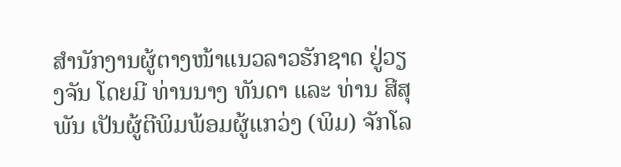ສຳນັກງານຜູ້ຕາງໜ້າແນວລາວຮັກຊາດ ຢູ່ວຽງຈັນ ໂດຍມີ ທ່ານນາງ ທັນດາ ແລະ ທ່ານ ສີສຸພັນ ເປັນຜູ້ຕີພິມພ້ອມຜູ້ແກວ່ງ (ພິມ) ຈັກໂລ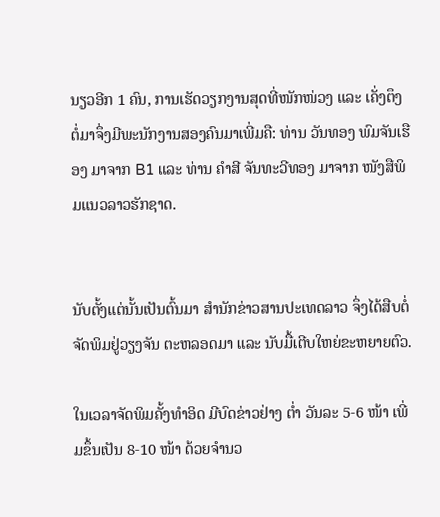ນຽວອີກ 1 ຄົນ, ການເຮັດວຽກງານສຸດທີ່ໜັກໜ່ວງ ແລະ ເຄັ່ງຕຶງຕໍ່ມາຈຶ່ງມີພະນັກງານສອງຄົນມາເພີ່ມຄື: ທ່ານ ວັນທອງ ພົມຈັນເຮືອງ ມາຈາກ B1 ແລະ ທ່ານ ຄຳສີ ຈັນທະວີທອງ ມາຈາກ ໜັງສືພິມແນວລາວຮັກຊາດ.


ນັບຕັ້ງແຕ່ນັ້ນເປັນຕົ້ນມາ ສຳນັກຂ່າວສານປະເທດລາວ ຈຶ່ງໄດ້ສືບຕໍ່ຈັດພິມຢູ່ວຽງຈັນ ຕະຫລອດມາ ແລະ ນັບມື້ເຕີບໃຫຍ່ຂະຫຍາຍຕົວ.

ໃນເວລາຈັດພິມຄັ້ງທຳອິດ ມີບົດຂ່າວຢ່າງ ຕ່ຳ ວັນລະ 5-6 ໜ້າ ເພີ່ມຂຶ້ນເປັນ 8-10 ໜ້າ ດ້ວຍຈຳນວ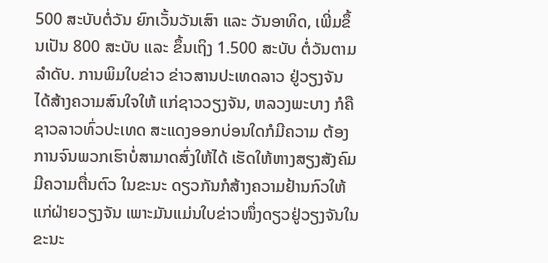500 ສະບັບຕໍ່ວັນ ຍົກເວັ້ນວັນເສົາ ແລະ ວັນອາທິດ, ເພີ່ມຂຶ້ນເປັນ 800 ສະບັບ ແລະ ຂຶ້ນເຖິງ 1.500 ສະບັບ ຕໍ່ວັນຕາມລຳດັບ. ການພິມໃບຂ່າວ ຂ່າວສານປະເທດລາວ ຢູ່ວຽງຈັນ ໄດ້ສ້າງຄວາມສົນໃຈໃຫ້ ແກ່ຊາວວຽງຈັນ, ຫລວງພະບາງ ກໍຄື ຊາວລາວທົ່ວປະເທດ ສະແດງອອກບ່ອນໃດກໍມີຄວາມ ຕ້ອງການຈົນພວກເຮົາບໍ່ສາມາດສົ່ງໃຫ້ໄດ້ ເຮັດໃຫ້ຫາງສຽງສັງຄົມ ມີຄວາມຕື່ນຕົວ ໃນຂະນະ ດຽວກັນກໍສ້າງຄວາມຢ້ານກົວໃຫ້ແກ່ຝ່າຍວຽງຈັນ ເພາະມັນແມ່ນໃບຂ່າວໜຶ່ງດຽວຢູ່ວຽງຈັນໃນຂະນະ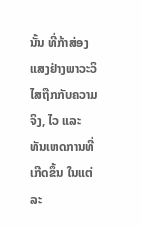ນັ້ນ ທີ່ກ້າສ່ອງແສງຢ່າງພາວະວິໄສຖືກກັບຄວາມຈິງ, ໄວ ແລະ ທັນເຫດການທີ່ເກີດຂຶ້ນ ໃນແຕ່ລະ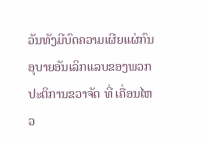ວັນທັງມີບົດຄວາມເຜີຍແຜ່ກົນອຸບາຍອັນເລິກແລບຂອງພວກປະຕິການຂວາຈັດ ທີ່ ເຄື່ອນໄຫວ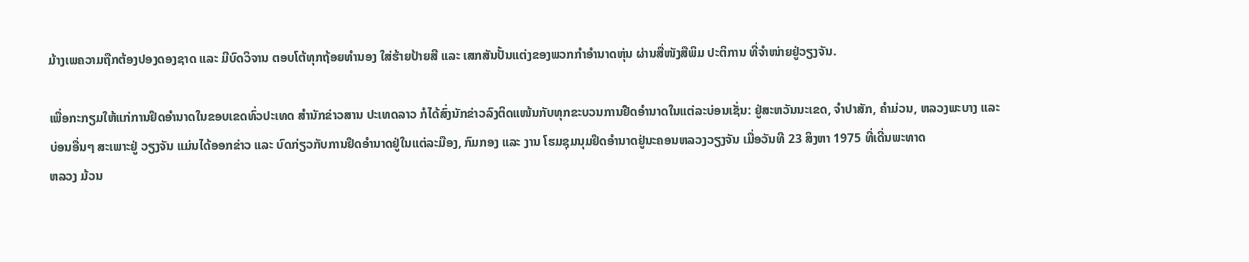ມ້າງເພຄວາມຖືກຕ້ອງປອງດອງຊາດ ແລະ ມີບົດວິຈານ ຕອບໂຕ້ທຸກຖ້ອຍທຳນອງ ໃສ່ຮ້າຍປ້າຍສີ ແລະ ເສກສັນປັ້ນແຕ່ງຂອງພວກກຳອຳນາດຫຸ່ນ ຜ່ານສື່ໜັງສືພິມ ປະຕິການ ທີ່ຈຳໜ່າຍຢູ່ວຽງຈັນ.

ເພື່ອກະກຽມໃຫ້ແກ່ການຢຶດອຳນາດໃນຂອບເຂດທົ່ວປະເທດ ສຳນັກຂ່າວສານ ປະເທດລາວ ກໍໄດ້ສົ່ງນັກຂ່າວລົງຕິດແໜ້ນກັບທຸກຂະບວນການຢືດອຳນາດໃນແຕ່ລະບ່ອນເຊັ່ນ: ຢູ່ສະຫວັນນະເຂດ, ຈຳປາສັກ, ຄຳມ່ວນ, ຫລວງພະບາງ ແລະ ບ່ອນອື່ນໆ ສະເພາະຢູ່ ວຽງຈັນ ແມ່ນໄດ້ອອກຂ່າວ ແລະ ບົດກ່ຽວກັບການຢຶດອຳນາດຢູ່ໃນແຕ່ລະມືອງ, ກົມກອງ ແລະ ງານ ໂຮມຊຸມນຸມຢຶດອຳນາດຢູ່ນະຄອນຫລວງວຽງຈັນ ເມື່ອວັນທີ 23 ສິງຫາ 1975 ທີ່ເດີ່ນພະທາດ
ຫລວງ ມ້ວນ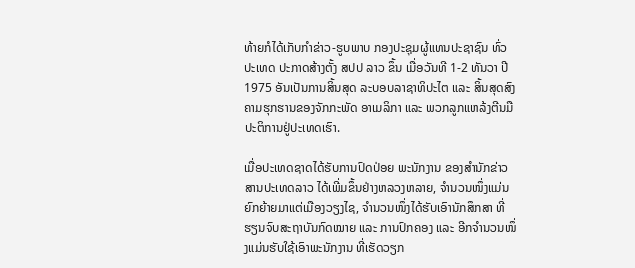ທ້າຍກໍໄດ້ເກັບກຳຂ່າວ-ຮູບພາບ ກອງປະຊຸມຜູ້ແທນປະຊາຊົນ ທົ່ວປະເທດ ປະກາດສ້າງຕັ້ງ ສປປ ລາວ ຂຶ້ນ ເມື່ອວັນທີ 1-2 ທັນວາ ປີ 1975 ອັນເປັນການສິ້ນສຸດ ລະບອບລາຊາທິປະໄຕ ແລະ ສິ້ນສຸດສົງຄາມຮຸກຮານຂອງຈັກກະພັດ ອາເມລິກາ ແລະ ພວກລູກແຫລ້ງຕີນມືປະຕິການຢູ່ປະເທດເຮົາ.

ເມື່ອປະເທດຊາດໄດ້ຮັບການປົດປ່ອຍ ພະນັກງານ ຂອງສຳນັກຂ່າວສານປະເທດລາວ ໄດ້ເພີ່ມຂຶ້ນຢ່າງຫລວງຫລາຍ, ຈຳນວນໜຶ່ງແມ່ນຍົກຍ້າຍມາແຕ່ເມືອງວຽງໄຊ, ຈຳນວນໜຶ່ງໄດ້ຮັບເອົານັກສຶກສາ ທີ່ຮຽນຈົບສະຖາບັນກົດໝາຍ ແລະ ການປົກຄອງ ແລະ ອີກຈຳນວນໜຶ່ງແມ່ນຮັບໃຊ້ເອົາພະນັກງານ ທີ່ເຮັດວຽກ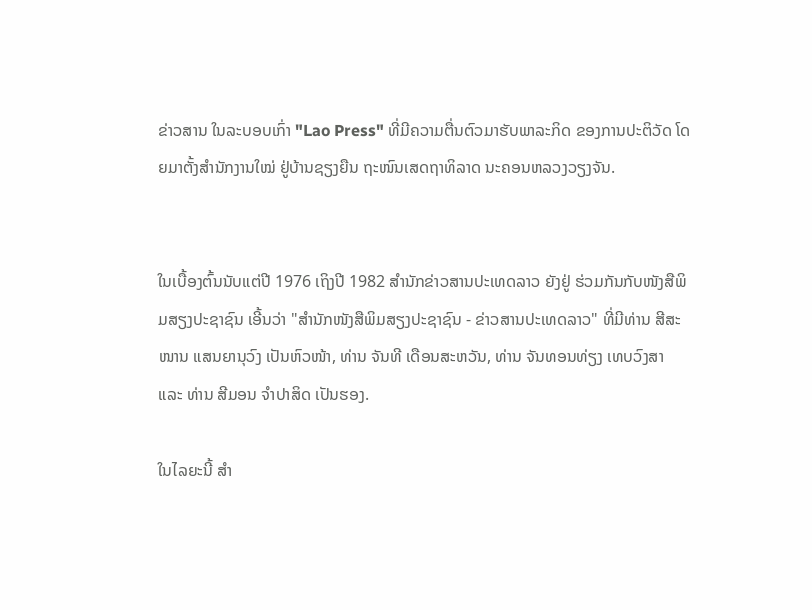ຂ່າວສານ ໃນລະບອບເກົ່າ "Lao Press" ທີ່ມີຄວາມຕື່ນຕົວມາຮັບພາລະກິດ ຂອງການປະຕິວັດ ໂດຍມາຕັ້ງສຳນັກງານໃໝ່ ຢູ່ບ້ານຊຽງຍືນ ຖະໜົນເສດຖາທິລາດ ນະຄອນຫລວງວຽງຈັນ.


ໃນເບື້ອງຕົ້ນນັບແຕ່ປີ 1976 ເຖິງປີ 1982 ສຳນັກຂ່າວສານປະເທດລາວ ຍັງຢູ່ ຮ່ວມກັນກັບໜັງສືພິມສຽງປະຊາຊົນ ເອີ້ນວ່າ "ສຳນັກໜັງສືພິມສຽງປະຊາຊົນ - ຂ່າວສານປະເທດລາວ" ທີ່ມີທ່ານ ສີສະໜານ ແສນຍານຸວົງ ເປັນຫົວໜ້າ, ທ່ານ ຈັນທີ ເດືອນສະຫວັນ, ທ່ານ ຈັນທອນທ່ຽງ ເທບວົງສາ ແລະ ທ່ານ ສີມອນ ຈຳປາສິດ ເປັນຮອງ.

ໃນໄລຍະນີ້ ສຳ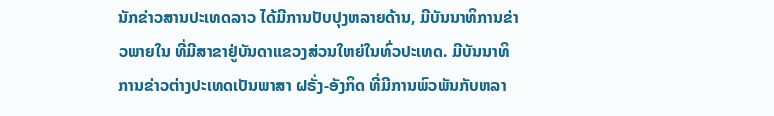ນັກຂ່າວສານປະເທດລາວ ໄດ້ມີການປັບປຸງຫລາຍດ້ານ, ມີບັນນາທິການຂ່າວພາຍໃນ ທີ່ມີສາຂາຢູ່ບັນດາແຂວງສ່ວນໃຫຍ່ໃນທົ່ວປະເທດ. ມີບັນນາທິການຂ່າວຕ່າງປະເທດເປັນພາສາ ຝຣັ່ງ-ອັງກິດ ທີ່ມີການພົວພັນກັບຫລາ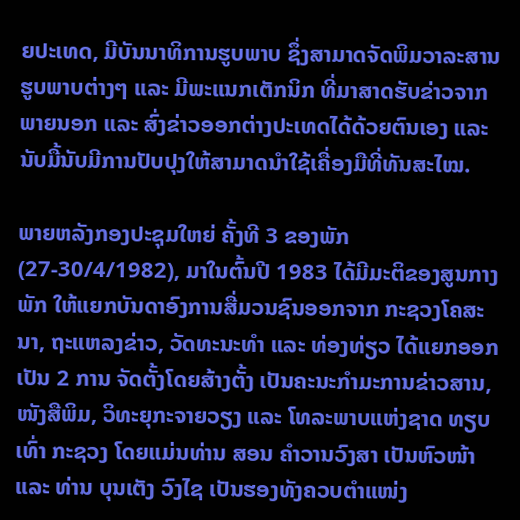ຍປະເທດ, ມີບັນນາທິການຮູບພາບ ຊຶ່ງສາມາດຈັດພິມວາລະສານຮູບພາບຕ່າງໆ ແລະ ມີພະແນກເຕັກນິກ ທີ່ມາສາດຮັບຂ່າວຈາກພາຍນອກ ແລະ ສົ່ງຂ່າວອອກຕ່າງປະເທດໄດ້ດ້ວຍຕົນເອງ ແລະ ນັບມື້ນັບມີການປັບປຸງໃຫ້ສາມາດນຳໃຊ້ເຄື່ອງມືທີ່ທັນສະໄໝ.

ພາຍຫລັງກອງປະຊຸມໃຫຍ່ ຄັ້ງທີ 3 ຂອງພັກ (27-30/4/1982), ມາໃນຕົ້ນປີ 1983 ໄດ້ມີມະຕິຂອງສູນກາງພັກ ໃຫ້ແຍກບັນດາອົງການສື່ມວນຊົນອອກຈາກ ກະຊວງໂຄສະນາ, ຖະແຫລງຂ່າວ, ວັດທະນະທຳ ແລະ ທ່ອງທ່ຽວ ໄດ້ແຍກອອກເປັນ 2 ການ ຈັດຕັ້ງໂດຍສ້າງຕັ້ງ ເປັນຄະນະກຳມະການຂ່າວສານ, ໜັງສືພິມ, ວິທະຍຸກະຈາຍວຽງ ແລະ ໂທລະພາບແຫ່ງຊາດ ທຽບເທົ່າ ກະຊວງ ໂດຍແມ່ນທ່ານ ສອນ ຄຳວານວົງສາ ເປັນຫົວໜ້າ ແລະ ທ່ານ ບຸນເຕັງ ວົງໄຊ ເປັນຮອງທັງຄວບຕຳແໜ່ງ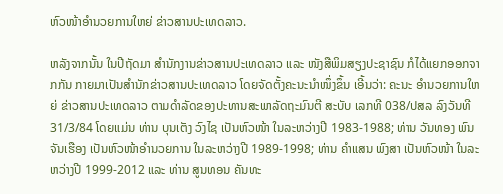ຫົວໜ້າອຳນວຍການໃຫຍ່ ຂ່າວສານປະເທດລາວ.

ຫລັງຈາກນັ້ນ ໃນປີຖັດມາ ສຳນັກງານຂ່າວສານປະເທດລາວ ແລະ ໜັງສືພິມສຽງປະຊາຊົນ ກໍໄດ້ແຍກອອກຈາກກັນ ກາຍມາເປັນສຳນັກຂ່າວສານປະເທດລາວ ໂດຍຈັດຕັ້ງຄະນະນຳໜຶ່ງຂຶ້ນ ເອີ້ນວ່າ: ຄະນະ ອຳນວຍການໃຫຍ່ ຂ່າວສານປະເທດລາວ ຕາມດຳລັດຂອງປະທານສະພາລັດຖະມົນຕີ ສະບັບ ເລກທີ 038/ປສລ ລົງວັນທີ 31/3/84 ໂດຍແມ່ນ ທ່ານ ບຸນເຕັງ ວົງໄຊ ເປັນຫົວໜ້າ ໃນລະຫວ່າງປີ 1983-1988; ທ່ານ ວັນທອງ ພົນຈັນເຮືອງ ເປັນຫົວໜ້າອຳນວຍການ ໃນລະຫວ່າງປີ 1989-1998; ທ່ານ ຄຳແສນ ພົງສາ ເປັນຫົວໜ້າ ໃນລະຫວ່າງປີ 1999-2012 ແລະ ທ່ານ ສູນທອນ ຄັນທະ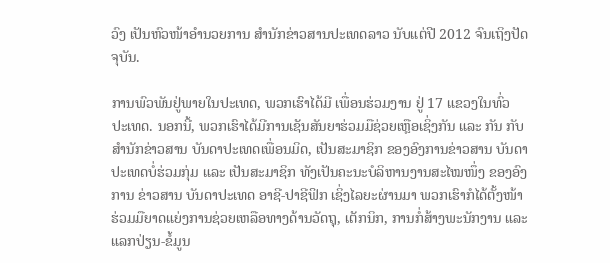ວົງ ເປັນຫົວໜ້າອຳນວຍການ ສຳນັກຂ່າວສານປະເທດລາວ ນັບແຕ່ປີ 2012 ຈົນເຖິງປັດຈຸບັນ.

ການພົວພັນຢູ່ພາຍໃນປະເທດ, ພວກເຮົາໄດ້ມີ ເພື່ອນຮ່ວມງານ ຢູ່ 17 ແຂວງໃນທົ່ວ ປະເທດ. ນອກນີ້, ພວກເຮົາໄດ້ມີການເຊັນສັນຍາຮ່ວມມືຊ່ວຍເຫຼືອເຊິ່ງກັນ ແລະ ກັນ ກັບ ສຳນັກຂ່າວສານ ບັນດາປະເທດເພື່ອນມິດ, ເປັນສະມາຊິກ ຂອງອົງການຂ່າວສານ ບັນດາ ປະເທດບໍ່ຮ່ວມກຸ່ມ ແລະ ເປັນສະມາຊິກ ທັງເປັນຄະນະບໍລິຫານງານສະໄໝໜຶ່ງ ຂອງອົງການ ຂ່າວສານ ບັນດາປະເທດ ອາຊີ-ປາຊີຟິກ ເຊິ່ງໄລຍະຜ່ານມາ ພວກເຮົາກໍໄດ້ຕັ້ງໜ້າຮ່ວມມືຍາດແຍ່ງການຊ່ວຍເຫລືອທາງດ້ານວັດຖຸ, ເຕັກນິກ, ການກໍ່ສ້າງພະນັກງານ ແລະ ແລກປ່ຽນ-ຂໍ້ມູນ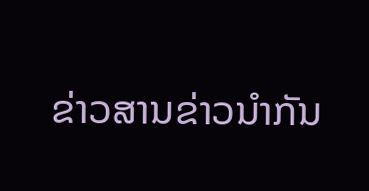ຂ່າວສານຂ່າວນຳກັນ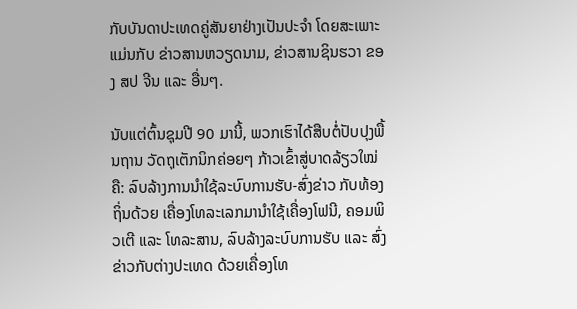ກັບບັນດາປະເທດຄູ່ສັນຍາຢ່າງເປັນປະຈຳ ໂດຍສະເພາະແມ່ນກັບ ຂ່າວສານຫວຽດນາມ, ຂ່າວສານຊິນຮວາ ຂອງ ສປ ຈີນ ແລະ ອື່ນໆ.

ນັບແຕ່ຕົ້ນຊຸມປີ 90 ມານີ້, ພວກເຮົາໄດ້ສືບຕໍ່ປັບປຸງພື້ນຖານ ວັດຖຸເຕັກນິກຄ່ອຍໆ ກ້າວເຂົ້າສູ່ບາດລ້ຽວໃໝ່ ຄື: ລົບລ້າງການນຳໃຊ້ລະບົບການຮັບ-ສົ່ງຂ່າວ ກັບທ້ອງຖິ່ນດ້ວຍ ເຄື່ອງໂທລະເລກມານຳໃຊ້ເຄື່ອງໂຟນີ, ຄອມພິວເຕີ ແລະ ໂທລະສານ, ລົບລ້າງລະບົບການຮັບ ແລະ ສົ່ງຂ່າວກັບຕ່າງປະເທດ ດ້ວຍເຄື່ອງໂທ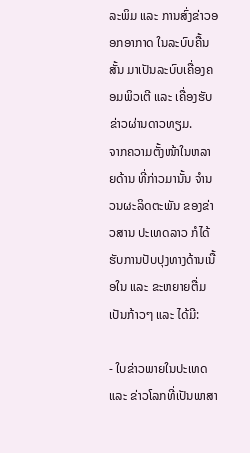ລະພິມ ແລະ ການສົ່ງຂ່າວອອກອາກາດ ໃນລະບົບຄື້ນສັ້ນ ມາເປັນລະບົບເຄື່ອງຄອມພິວເຕີ ແລະ ເຄື່ອງຮັບຂ່າວຜ່ານດາວທຽມ.
ຈາກຄວາມຕັ້ງໜ້າໃນຫລາຍດ້ານ ທີ່ກ່າວມານັ້ນ ຈຳນວນຜະລິດຕະພັນ ຂອງຂ່າວສານ ປະເທດລາວ ກໍໄດ້ຮັບການປັບປຸງທາງດ້ານເນື້ອໃນ ແລະ ຂະຫຍາຍຕື່ມເປັນກ້າວໆ ແລະ ໄດ້ມີ:

- ໃບຂ່າວພາຍໃນປະເທດ ແລະ ຂ່າວໂລກທີ່ເປັນພາສາ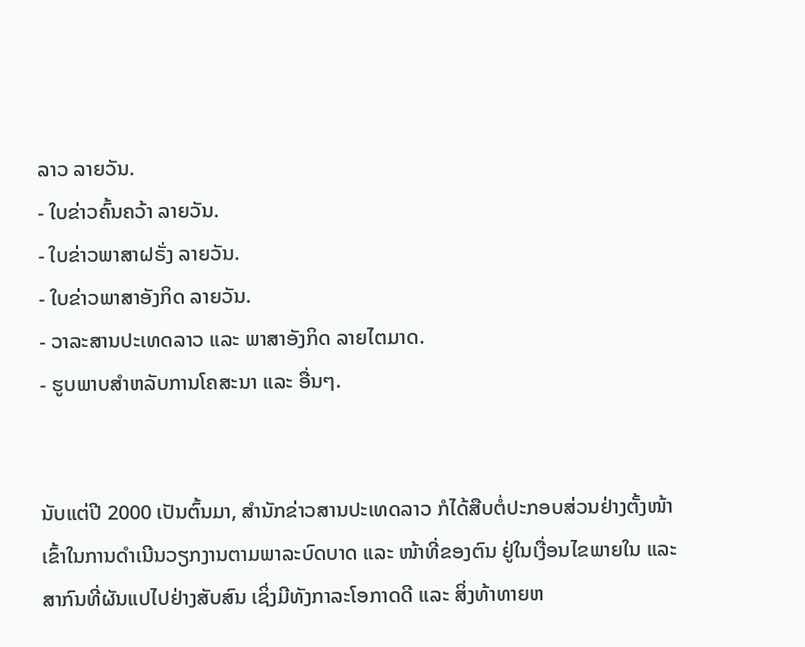ລາວ ລາຍວັນ.
- ໃບຂ່າວຄົ້ນຄວ້າ ລາຍວັນ.
- ໃບຂ່າວພາສາຝຣັ່ງ ລາຍວັນ.
- ໃບຂ່າວພາສາອັງກິດ ລາຍວັນ.
- ວາລະສານປະເທດລາວ ແລະ ພາສາອັງກິດ ລາຍໄຕມາດ.
- ຮູບພາບສຳຫລັບການໂຄສະນາ ແລະ ອື່ນໆ.


ນັບແຕ່ປີ 2000 ເປັນຕົ້ນມາ, ສໍານັກຂ່າວສານປະເທດລາວ ກໍໄດ້ສືບຕໍ່ປະກອບສ່ວນຢ່າງຕັ້ງໜ້າເຂົ້າໃນການດຳເນີນວຽກງານຕາມພາລະບົດບາດ ແລະ ໜ້າທີ່ຂອງຕົນ ຢູ່ໃນເງື່ອນໄຂພາຍໃນ ແລະ ສາກົນທີ່ຜັນແປໄປຢ່າງສັບສົນ ເຊິ່ງມີທັງກາລະໂອກາດດີ ແລະ ສິ່ງທ້າທາຍຫ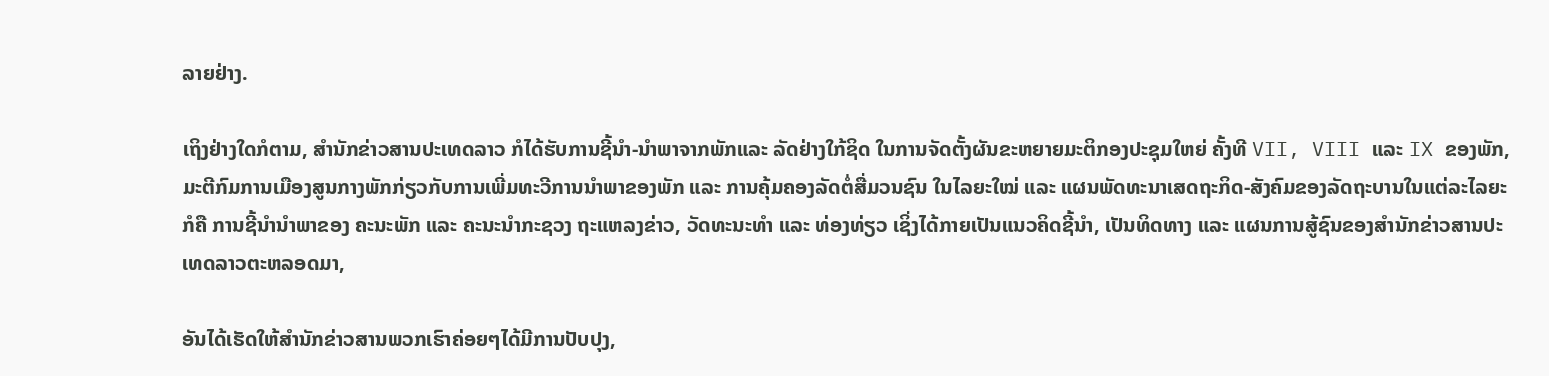ລາຍຢ່າງ.

ເຖິງຢ່າງໃດກໍຕາມ, ສຳນັກຂ່າວສານປະເທດລາວ ກໍໄດ້ຮັບການຊີ້ນຳ-ນຳພາຈາກພັກແລະ ລັດຢ່າງໃກ້ຊິດ ໃນການຈັດຕັ້ງຜັນຂະຫຍາຍມະຕິກອງປະຊຸມໃຫຍ່ ຄັ້ງທີ VII, VIII ແລະ IX ຂອງພັກ, ມະຕີກົມການເມືອງສູນກາງພັກກ່ຽວກັບການເພີ່ມທະວີການນຳພາຂອງພັກ ແລະ ການຄຸ້ມຄອງລັດຕໍ່ສື່ມວນຊົນ ໃນໄລຍະໃໝ່ ແລະ ແຜນພັດທະນາເສດຖະກິດ-ສັງຄົມຂອງລັດຖະບານໃນແຕ່ລະໄລຍະ ກໍຄື ການຊີ້ນຳນຳພາຂອງ ຄະນະພັກ ແລະ ຄະນະນຳກະຊວງ ຖະແຫລງຂ່າວ, ວັດທະນະທຳ ແລະ ທ່ອງທ່ຽວ ເຊິ່ງໄດ້ກາຍເປັນແນວຄິດຊີ້ນຳ, ເປັນທິດທາງ ແລະ ແຜນການສູ້ຊົນຂອງສຳນັກຂ່າວສານປະເທດລາວຕະຫລອດມາ,

ອັນໄດ້ເຮັດໃຫ້ສຳນັກຂ່າວສານພວກເຮົາຄ່ອຍໆໄດ້ມີການປັບປຸງ,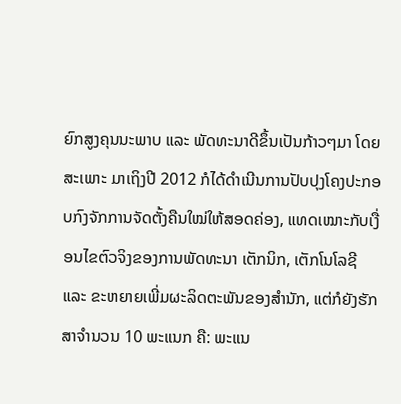ຍົກສູງຄຸນນະພາບ ແລະ ພັດທະນາດີຂຶ້ນເປັນກ້າວໆມາ ໂດຍສະເພາະ ມາເຖິງປີ 2012 ກໍໄດ້ດຳເນີນການປັບປຸງໂຄງປະກອບກົງຈັກການຈັດຕັ້ງຄືນໃໝ່ໃຫ້ສອດຄ່ອງ, ແທດເໝາະກັບເງື່ອນໄຂຕົວຈິງຂອງການພັດທະນາ ເຕັກນິກ, ເຕັກໂນໂລຊີ ແລະ ຂະຫຍາຍເພີ່ມຜະລິດຕະພັນຂອງສຳນັກ, ແຕ່ກໍຍັງຮັກສາຈຳນວນ 10 ພະແນກ ຄື: ພະແນ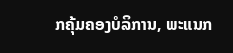ກຄຸ້ມຄອງບໍລິການ, ພະແນກ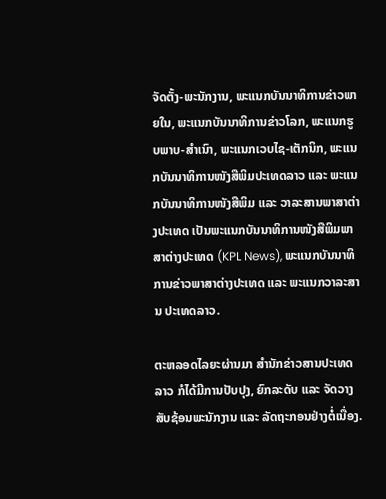ຈັດຕັ້ງ-ພະນັກງານ, ພະແນກບັນນາທິການຂ່າວພາຍໃນ, ພະແນກບັນນາທິການຂ່າວໂລກ, ພະແນກຮູບພາບ-ສຳເນົາ, ພະແນກເວບໄຊ-ເຕັກນິກ, ພະແນກບັນນາທິການໜັງສືພິມປະເທດລາວ ແລະ ພະແນກບັນນາທິການໜັງສືພິມ ແລະ ວາລະສານພາສາຕ່າງປະເທດ ເປັນພະແນກບັນນາທິການໜັງສືພິມພາສາຕ່າງປະເທດ (KPL News), ພະແນກບັນນາທິການຂ່າວພາສາຕ່າງປະເທດ ແລະ ພະແນກວາລະສານ ປະເທດລາວ.

ຕະຫລອດໄລຍະຜ່ານມາ ສຳນັກຂ່າວສານປະເທດລາວ ກໍໄດ້ມີການປັບປຸງ, ຍົກລະດັບ ແລະ ຈັດວາງສັບຊ້ອນພະນັກງານ ແລະ ລັດຖະກອນຢ່າງຕໍ່ເນື່ອງ.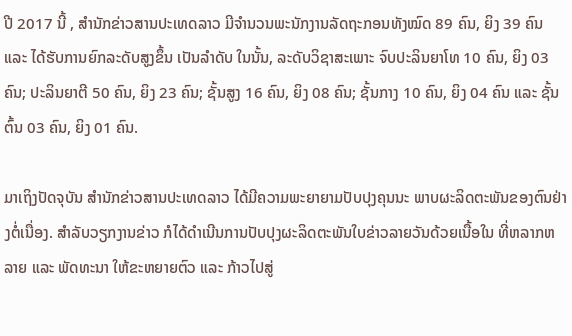ປີ 2017 ນີ້ , ສຳນັກຂ່າວສານປະເທດລາວ ມີຈຳນວນພະນັກງານລັດຖະກອນທັງໝົດ 89 ຄົນ, ຍິງ 39 ຄົນ ແລະ ໄດ້ຮັບການຍົກລະດັບສູງຂຶ້ນ ເປັນລຳດັບ ໃນນັ້ນ, ລະດັບວິຊາສະເພາະ ຈົບປະລິນຍາໂທ 10 ຄົນ, ຍິງ 03 ຄົນ; ປະລິນຍາຕີ 50 ຄົນ, ຍິງ 23 ຄົນ; ຊັ້ນສູງ 16 ຄົນ, ຍິງ 08 ຄົນ; ຊັ້ນກາງ 10 ຄົນ, ຍິງ 04 ຄົນ ແລະ ຊັ້ນຕົ້ນ 03 ຄົນ, ຍິງ 01 ຄົນ.

ມາເຖິງປັດຈຸບັນ ສຳນັກຂ່າວສານປະເທດລາວ ໄດ້ມີຄວາມພະຍາຍາມປັບປຸງຄຸນນະ ພາບຜະລິດຕະພັນຂອງຕົນຢ່າງຕໍ່ເນື່ອງ. ສຳລັບວຽກງານຂ່າວ ກໍໄດ້ດຳເນີນການປັບປຸງຜະລິດຕະພັນໃບຂ່າວລາຍວັນດ້ວຍເນື້ອໃນ ທີ່ຫລາກຫລາຍ ແລະ ພັດທະນາ ໃຫ້ຂະຫຍາຍຕົວ ແລະ ກ້າວໄປສູ່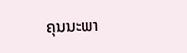ຄຸນນະພາ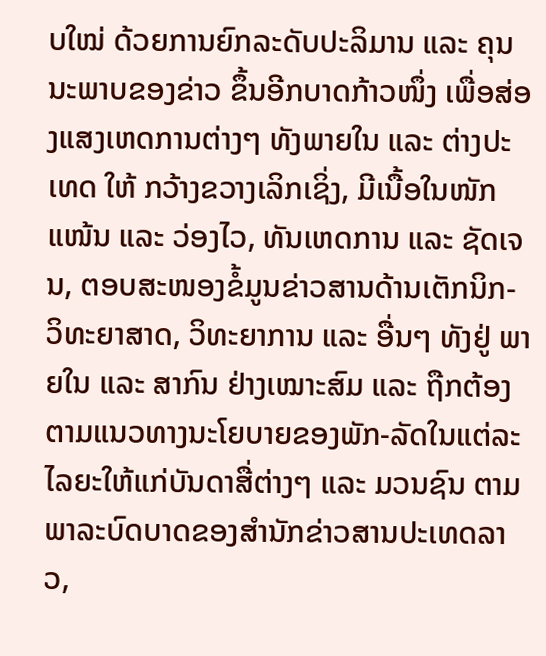ບໃໝ່ ດ້ວຍການຍົກລະດັບປະລິມານ ແລະ ຄຸນນະພາບຂອງຂ່າວ ຂຶ້ນອີກບາດກ້າວໜຶ່ງ ເພື່ອສ່ອງແສງເຫດການຕ່າງໆ ທັງພາຍໃນ ແລະ ຕ່າງປະເທດ ໃຫ້ ກວ້າງຂວາງເລິກເຊິ່ງ, ມີເນື້ອໃນໜັກແໜ້ນ ແລະ ວ່ອງໄວ, ທັນເຫດການ ແລະ ຊັດເຈນ, ຕອບສະໜອງຂໍ້ມູນຂ່າວສານດ້ານເຕັກນິກ-ວິທະຍາສາດ, ວິທະຍາການ ແລະ ອື່ນໆ ທັງຢູ່ ພາຍໃນ ແລະ ສາກົນ ຢ່າງເໝາະສົມ ແລະ ຖືກຕ້ອງຕາມແນວທາງນະໂຍບາຍຂອງພັກ-ລັດໃນແຕ່ລະໄລຍະໃຫ້ແກ່ບັນດາສື່ຕ່າງໆ ແລະ ມວນຊົນ ຕາມພາລະບົດບາດຂອງສຳນັກຂ່າວສານປະເທດລາວ,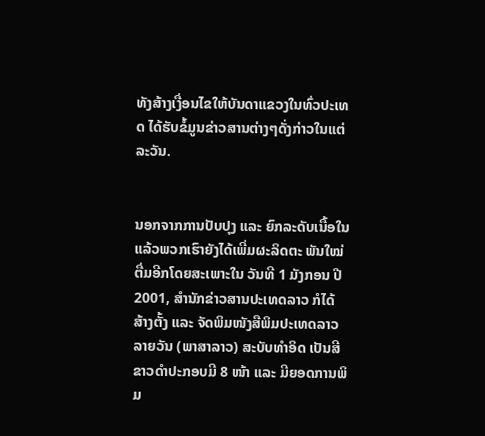ທັງສ້າງເງື່ອນໄຂໃຫ້ບັນດາແຂວງໃນທົ່ວປະເທດ ໄດ້ຮັບຂໍ້ມູນຂ່າວສານຕ່າງໆດັ່ງກ່າວໃນແຕ່ລະວັນ.


ນອກຈາກການປັບປຸງ ແລະ ຍົກລະດັບເນື້ອໃນແລ້ວພວກເຮົາຍັງໄດ້ເພີ່ມຜະລິດຕະ ພັນໃໝ່ ຕື່ມອີກໂດຍສະເພາະໃນ ວັນທີ 1 ມັງກອນ ປີ 2001, ສຳນັກຂ່າວສານປະເທດລາວ ກໍໄດ້ສ້າງຕັ້ງ ແລະ ຈັດພິມໜັງສືພິມປະເທດລາວລາຍວັນ (ພາສາລາວ) ສະບັບທຳອິດ ເປັນສີຂາວດຳປະກອບມີ 8 ໜ້າ ແລະ ມີຍອດການພິມ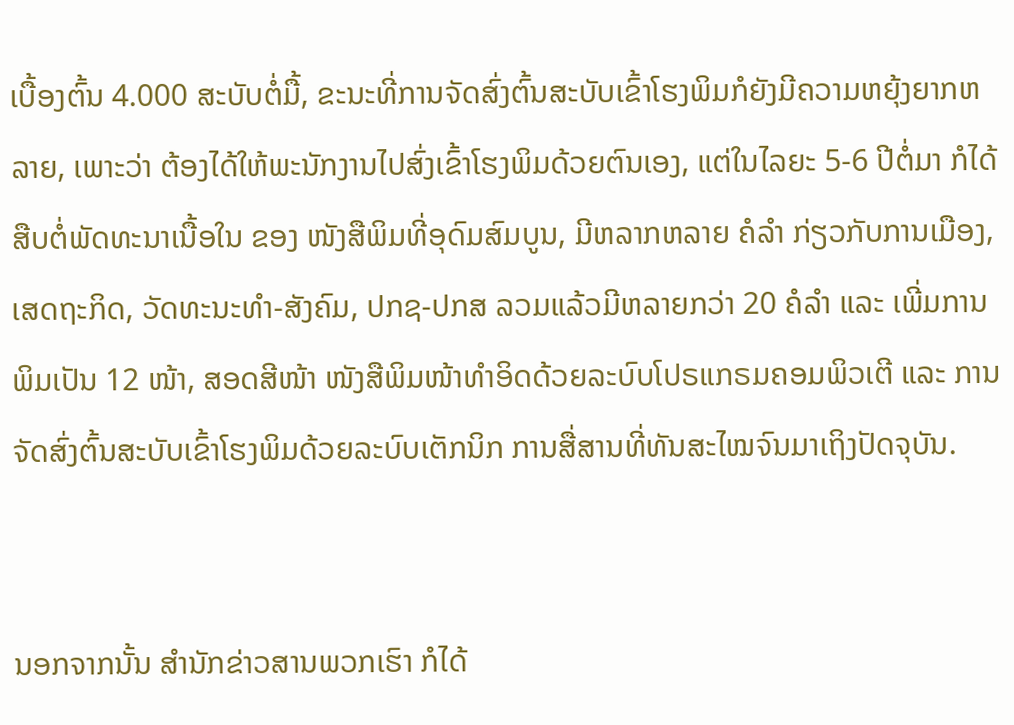ເບື້ອງຕົ້ນ 4.000 ສະບັບຕໍ່ມື້, ຂະນະທີ່ການຈັດສົ່ງຕົ້ນສະບັບເຂົ້າໂຮງພິມກໍຍັງມີຄວາມຫຍຸ້ງຍາກຫລາຍ, ເພາະວ່າ ຕ້ອງໄດ້ໃຫ້ພະນັກງານໄປສົ່ງເຂົ້າໂຮງພິມດ້ວຍຕົນເອງ, ແຕ່ໃນໄລຍະ 5-6 ປີຕໍ່ມາ ກໍໄດ້ສືບຕໍ່ພັດທະນາເນື້ອໃນ ຂອງ ໜັງສືພິມທີ່ອຸດົມສົມບູນ, ມີຫລາກຫລາຍ ຄໍລຳ ກ່ຽວກັບການເມືອງ, ເສດຖະກິດ, ວັດທະນະທຳ-ສັງຄົມ, ປກຊ-ປກສ ລວມແລ້ວມີຫລາຍກວ່າ 20 ຄໍລຳ ແລະ ເພີ່ມການພິມເປັນ 12 ໜ້າ, ສອດສີໜ້າ ໜັງສືພິມໜ້າທຳອິດດ້ວຍລະບົບໂປຣແກຣມຄອມພິວເຕີ ແລະ ການຈັດສົ່ງຕົ້ນສະບັບເຂົ້າໂຮງພິມດ້ວຍລະບົບເຕັກນິກ ການສື່ສານທີ່ທັນສະໄໝຈົນມາເຖິງປັດຈຸບັນ.


ນອກຈາກນັ້ນ ສຳນັກຂ່າວສານພວກເຮົາ ກໍໄດ້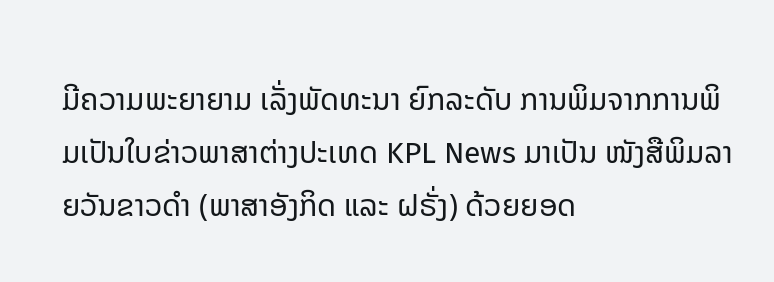ມີຄວາມພະຍາຍາມ ເລັ່ງພັດທະນາ ຍົກລະດັບ ການພິມຈາກການພິມເປັນໃບຂ່າວພາສາຕ່າງປະເທດ KPL News ມາເປັນ ໜັງສືພິມລາຍວັນຂາວດຳ (ພາສາອັງກິດ ແລະ ຝຣັ່ງ) ດ້ວຍຍອດ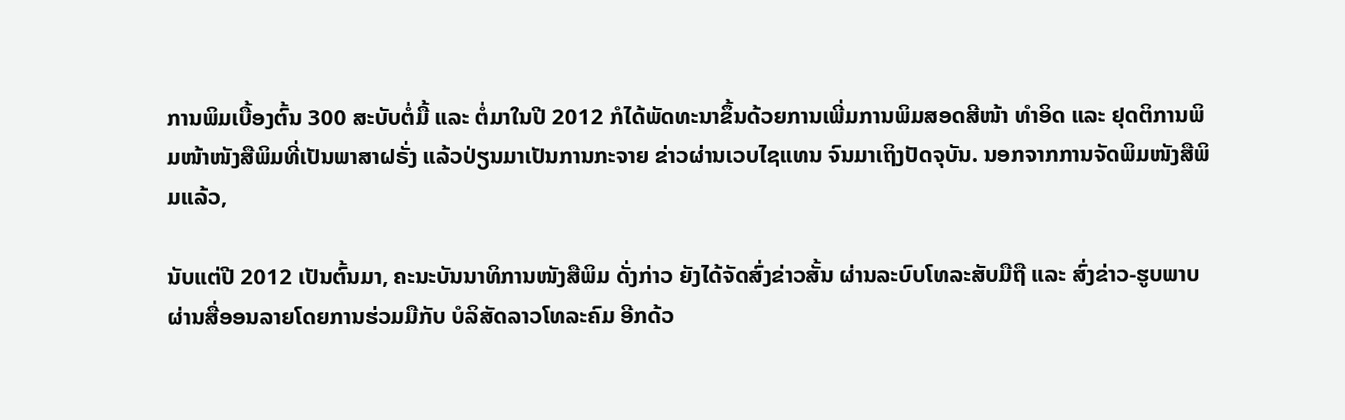ການພິມເບື້ອງຕົ້ນ 300 ສະບັບຕໍ່ມື້ ແລະ ຕໍ່ມາໃນປີ 2012 ກໍໄດ້ພັດທະນາຂຶ້ນດ້ວຍການເພີ່ມການພິມສອດສີໜ້າ ທຳອິດ ແລະ ຢຸດຕິການພິມໜ້າໜັງສືພິມທີ່ເປັນພາສາຝຣັ່ງ ແລ້ວປ່ຽນມາເປັນການກະຈາຍ ຂ່າວຜ່ານເວບໄຊແທນ ຈົນມາເຖິງປັດຈຸບັນ. ນອກຈາກການຈັດພິມໜັງສືພິມແລ້ວ,

ນັບແຕ່ປີ 2012 ເປັນຕົ້ນມາ, ຄະນະບັນນາທິການໜັງສືພິມ ດັ່ງກ່າວ ຍັງໄດ້ຈັດສົ່ງຂ່າວສັ້ນ ຜ່ານລະບົບໂທລະສັບມືຖື ແລະ ສົ່ງຂ່າວ-ຮູບພາບຜ່ານສື່ອອນລາຍໂດຍການຮ່ວມມືກັບ ບໍລິສັດລາວໂທລະຄົມ ອີກດ້ວ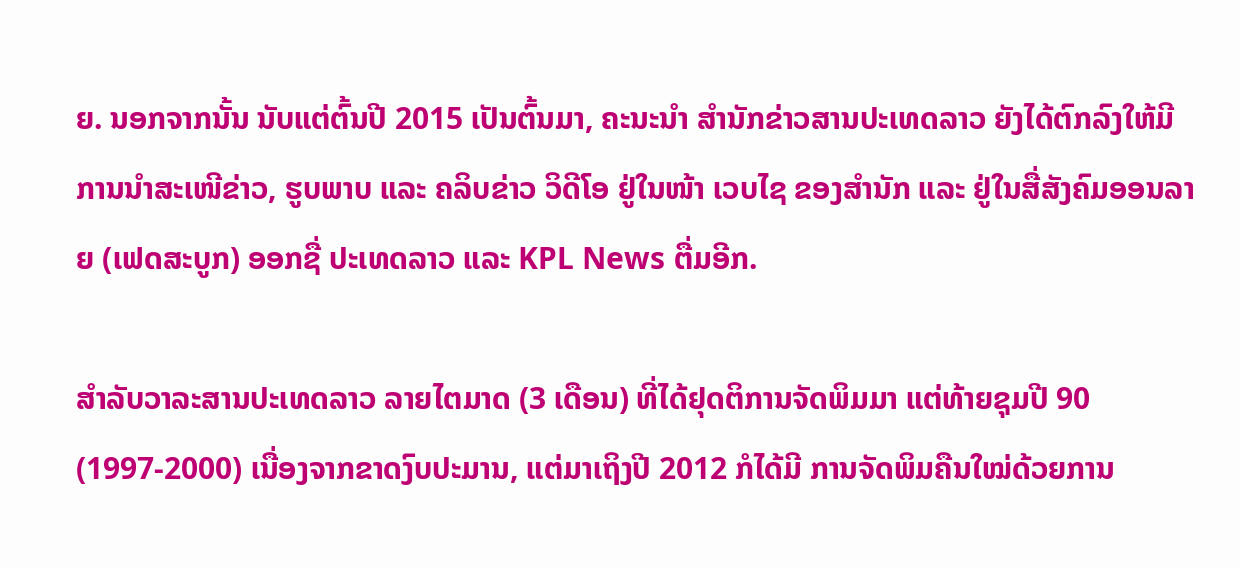ຍ. ນອກຈາກນັ້ນ ນັບແຕ່ຕົ້ນປີ 2015 ເປັນຕົ້ນມາ, ຄະນະນຳ ສຳນັກຂ່າວສານປະເທດລາວ ຍັງໄດ້ຕົກລົງໃຫ້ມີການນຳສະເໜີຂ່າວ, ຮູບພາບ ແລະ ຄລິບຂ່າວ ວິດີໂອ ຢູ່ໃນໜ້າ ເວບໄຊ ຂອງສຳນັກ ແລະ ຢູ່ໃນສື່ສັງຄົມອອນລາຍ (ເຟດສະບູກ) ອອກຊື່ ປະເທດລາວ ແລະ KPL News ຕື່ມອີກ.

ສຳລັບວາລະສານປະເທດລາວ ລາຍໄຕມາດ (3 ເດືອນ) ທີ່ໄດ້ຢຸດຕິການຈັດພິມມາ ແຕ່ທ້າຍຊຸມປີ 90 (1997-2000) ເນື່ອງຈາກຂາດງົບປະມານ, ແຕ່ມາເຖິງປີ 2012 ກໍໄດ້ມີ ການຈັດພິມຄືນໃໝ່ດ້ວຍການ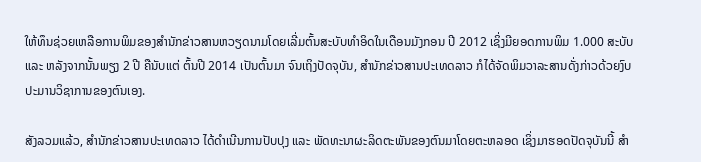ໃຫ້ທຶນຊ່ວຍເຫລືອການພິມຂອງສຳນັກຂ່າວສານຫວຽດນາມໂດຍເລີ່ມຕົ້ນສະບັບທຳອິດໃນເດືອນມັງກອນ ປີ 2012 ເຊິ່ງມີຍອດການພິມ 1.000 ສະບັບ ແລະ ຫລັງຈາກນັ້ນພຽງ 2 ປີ ຄືນັບແຕ່ ຕົ້ນປີ 2014 ເປັນຕົ້ນມາ ຈົນເຖິງປັດຈຸບັນ, ສຳນັກຂ່າວສານປະເທດລາວ ກໍໄດ້ຈັດພິມວາລະສານດັ່ງກ່າວດ້ວຍງົບປະມານວິຊາການຂອງຕົນເອງ.

ສັງລວມແລ້ວ, ສຳນັກຂ່າວສານປະເທດລາວ ໄດ້ດຳເນີນການປັບປຸງ ແລະ ພັດທະນາຜະລິດຕະພັນຂອງຕົນມາໂດຍຕະຫລອດ ເຊິ່ງມາຮອດປັດຈຸບັນນີ້ ສຳ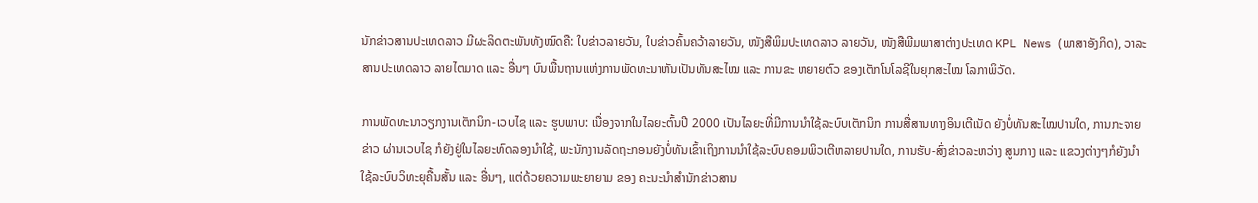ນັກຂ່າວສານປະເທດລາວ ມີຜະລິດຕະພັນທັງໝົດຄື: ໃບຂ່າວລາຍວັນ, ໃບຂ່າວຄົ້ນຄວ້າລາຍວັນ, ໜັງສືພິມປະເທດລາວ ລາຍວັນ, ໜັງສືພີມພາສາຕ່າງປະເທດ KPL News (ພາສາອັງກິດ), ວາລະສານປະເທດລາວ ລາຍໄຕມາດ ແລະ ອື່ນໆ ບົນພື້ນຖານແຫ່ງການພັດທະນາຫັນເປັນທັນສະໄໝ ແລະ ການຂະ ຫຍາຍຕົວ ຂອງເຕັກໂນໂລຊີໃນຍຸກສະໄໝ ໂລກາພິວັດ.

ການພັດທະນາວຽກງານເຕັກນິກ-ເວບໄຊ ແລະ ຮູບພາບ: ເນື່ອງຈາກໃນໄລຍະຕົ້ນປີ 2000 ເປັນໄລຍະທີ່ມີການນຳໃຊ້ລະບົບເຕັກນິກ ການສື່ສານທາງອິນເຕີເນັດ ຍັງບໍ່ທັນສະໄໝປານໃດ, ການກະຈາຍຂ່າວ ຜ່ານເວບໄຊ ກໍຍັງຢູ່ໃນໄລຍະທົດລອງນຳໃຊ້, ພະນັກງານລັດຖະກອນຍັງບໍ່ທັນເຂົ້າເຖິງການນຳໃຊ້ລະບົບຄອມພິວເຕີຫລາຍປານໃດ, ການຮັບ-ສົ່ງຂ່າວລະຫວ່າງ ສູນກາງ ແລະ ແຂວງຕ່າງໆກໍຍັງນຳໃຊ້ລະບົບວິທະຍຸຄື້ນສັ້ນ ແລະ ອື່ນໆ, ແຕ່ດ້ວຍຄວາມພະຍາຍາມ ຂອງ ຄະນະນຳສຳນັກຂ່າວສານ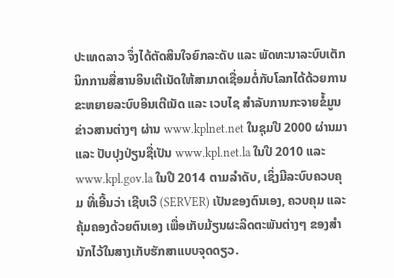ປະເທດລາວ ຈຶ່ງໄດ້ຕັດສິນໃຈຍົກລະດັບ ແລະ ພັດທະນາລະບົບເຕັກນິກການສື່ສານອິນເຕີເນັດໃຫ້ສາມາດເຊື່ອມຕໍ່ກັບໂລກໄດ້ດ້ວຍການຂະຫຍາຍລະບົບອິນເຕີເນັດ ແລະ ເວບໄຊ ສໍາລັບການກະຈາຍຂໍ້ມູນຂ່າວສານຕ່າງໆ ຜ່ານ www.kplnet.net ໃນຊຸມປີ 2000 ຜ່ານມາ ແລະ ປັບປຸງປ່ຽນຊື່ເປັນ www.kpl.net.la ໃນປີ 2010 ແລະ www.kpl.gov.la ໃນປີ 2014 ຕາມລຳດັບ, ເຊິ່ງມີລະບົບຄວບຄຸມ ທີ່ເອີ້ນວ່າ ເຊີບເວີ (SERVER) ເປັນຂອງຕົນເອງ, ຄວບຄຸມ ແລະ ຄຸ້ມຄອງດ້ວຍຕົນເອງ ເພື່ອເກັບມ້ຽນຜະລິດຕະພັນຕ່າງໆ ຂອງສຳນັກໄວ້ໃນສາງເກັບຮັກສາແບບຈຸດດຽວ.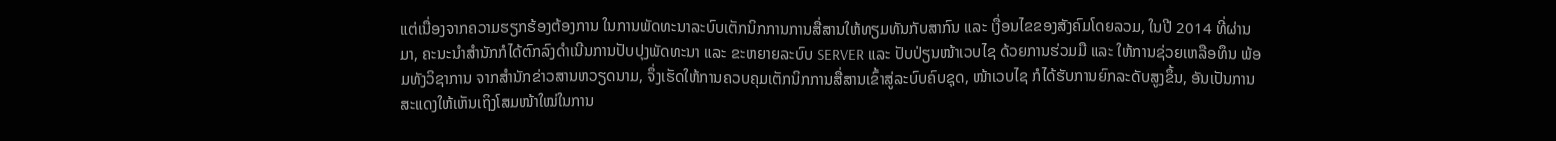ແຕ່ເນື່ອງຈາກຄວາມຮຽກຮ້ອງຕ້ອງການ ໃນການພັດທະນາລະບົບເຕັກນິກການການສື່ສານໃຫ້ທຽມທັນກັບສາກົນ ແລະ ເງື່ອນໄຂຂອງສັງຄົມໂດຍລວມ, ໃນປີ 2014 ທີ່ຜ່ານມາ, ຄະນະນຳສຳນັກກໍໄດ້ຕົກລົງດຳເນີນການປັບປຸງພັດທະນາ ແລະ ຂະຫຍາຍລະບົບ SERVER ແລະ ປັບປ່ຽນໜ້າເວບໄຊ ດ້ວຍການຮ່ວມມື ແລະ ໃຫ້ການຊ່ວຍເຫລືອທຶນ ພ້ອມທັງວິຊາການ ຈາກສຳນັກຂ່າວສານຫວຽດນາມ, ຈຶ່ງເຮັດໃຫ້ການຄວບຄຸມເຕັກນິກການສື່ສານເຂົ້າສູ່ລະບົບຄົບຊຸດ, ໜ້າເວບໄຊ ກໍໄດ້ຮັບການຍົກລະດັບສູງຂຶ້ນ, ອັນເປັນການສະແດງໃຫ້ເຫັນເຖິງໂສມໜ້າໃໝ່ໃນການ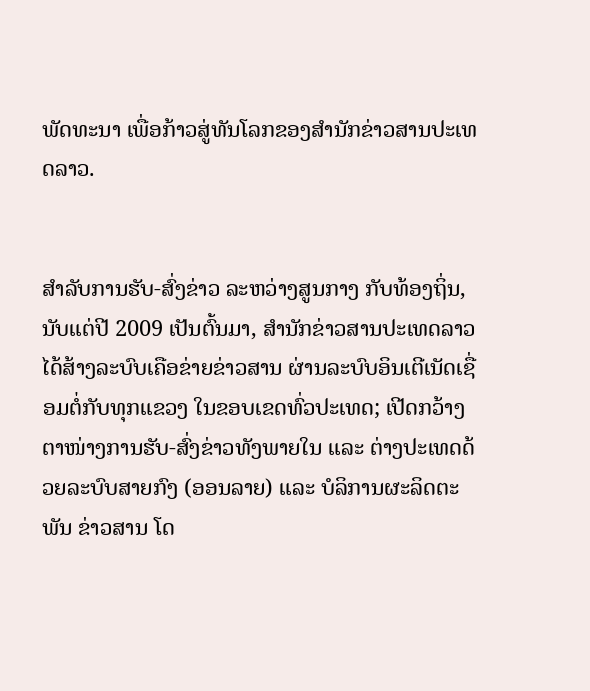ພັດທະນາ ເພື່ອກ້າວສູ່ທັນໂລກຂອງສຳນັກຂ່າວສານປະເທດລາວ.


ສຳລັບການຮັບ-ສົ່ງຂ່າວ ລະຫວ່າງສູນກາງ ກັບທ້ອງຖິ່ນ, ນັບແຕ່ປີ 2009 ເປັນຕົ້ນມາ, ສຳນັກຂ່າວສານປະເທດລາວ ໄດ້ສ້າງລະບົບເຄືອຂ່າຍຂ່າວສານ ຜ່ານລະບົບອິນເຕີເນັດເຊື່ອມຕໍ່ກັບທຸກແຂວງ ໃນຂອບເຂດທົ່ວປະເທດ; ເປີດກວ້າງຕາໜ່າງການຮັບ-ສົ່ງຂ່າວທັງພາຍໃນ ແລະ ຕ່າງປະເທດດ້ວຍລະບົບສາຍກົງ (ອອນລາຍ) ແລະ ບໍລິການຜະລິດຕະພັນ ຂ່າວສານ ໂດ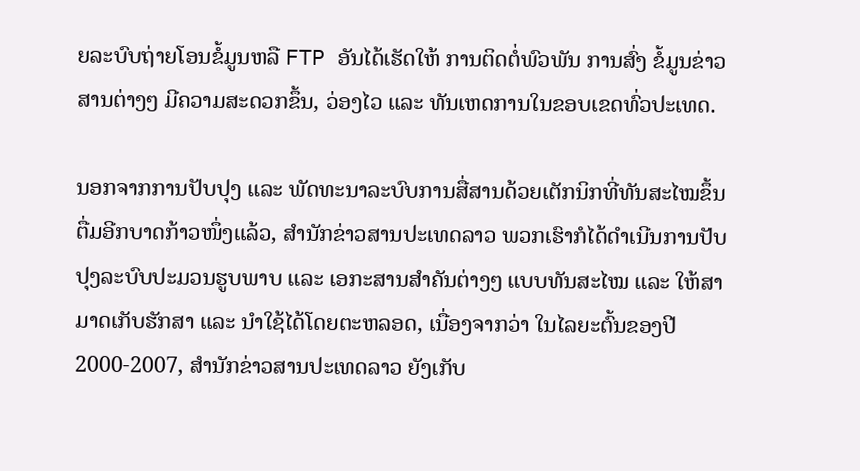ຍລະບົບຖ່າຍໂອນຂໍ້ມູນຫລື FTP ອັນໄດ້ເຮັດໃຫ້ ການຕິດຕໍ່ພົວພັນ ການສົ່ງ ຂໍ້ມູນຂ່າວສານຕ່າງໆ ມີຄວາມສະດວກຂຶ້ນ, ວ່ອງໄວ ແລະ ທັນເຫດການໃນຂອບເຂດທົ່ວປະເທດ.

ນອກຈາກການປັບປຸງ ແລະ ພັດທະນາລະບົບການສື່ສານດ້ວຍເຕັກນິກທີ່ທັນສະໄໝຂຶ້ນຕື່ມອີກບາດກ້າວໜຶ່ງແລ້ວ, ສຳນັກຂ່າວສານປະເທດລາວ ພວກເຮົາກໍໄດ້ດຳເນີນການປັບປຸງລະບົບປະມວນຮູບພາບ ແລະ ເອກະສານສຳຄັນຕ່າງໆ ແບບທັນສະໄໝ ແລະ ໃຫ້ສາມາດເກັບຮັກສາ ແລະ ນຳໃຊ້ໄດ້ໂດຍຕະຫລອດ, ເນື່ອງຈາກວ່າ ໃນໄລຍະຕົ້ນຂອງປີ 2000-2007, ສຳນັກຂ່າວສານປະເທດລາວ ຍັງເກັບ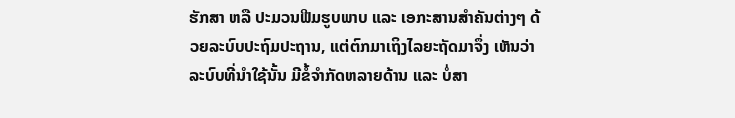ຮັກສາ ຫລື ປະມວນຟີມຮູບພາບ ແລະ ເອກະສານສຳຄັນຕ່າງໆ ດ້ວຍລະບົບປະຖົມປະຖານ, ແຕ່ຕົກມາເຖິງໄລຍະຖັດມາຈຶ່ງ ເຫັນວ່າ ລະບົບທີ່ນຳໃຊ້ນັ້ນ ມີຂໍ້ຈຳກັດຫລາຍດ້ານ ແລະ ບໍ່ສາ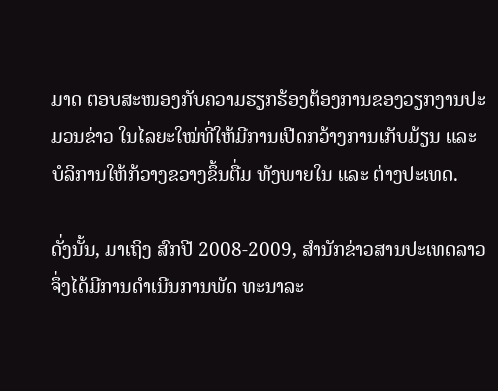ມາດ ຕອບສະໜອງກັບຄວາມຮຽກຮ້ອງຕ້ອງການຂອງວຽກງານປະມວນຂ່າວ ໃນໄລຍະໃໝ່ທີ່ໃຫ້ມີການເປີດກວ້າງການເກັບມ້ຽນ ແລະ ບໍລິການໃຫ້ກ້ວາງຂວາງຂຶ້ນຕື່ມ ທັງພາຍໃນ ແລະ ຕ່າງປະເທດ.

ດັ່ງນັ້ນ, ມາເຖິງ ສົກປີ 2008-2009, ສຳນັກຂ່າວສານປະເທດລາວ ຈຶ່ງໄດ້ມີການດຳເນີນການພັດ ທະນາລະ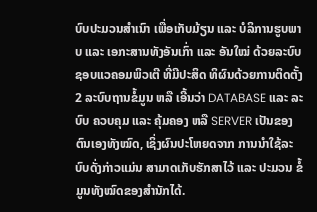ບົບປະມວນສຳເນົາ ເພື່ອເກັບມ້ຽນ ແລະ ບໍລິການຮູບພາບ ແລະ ເອກະສານທັງອັນເກົ່າ ແລະ ອັນໃໝ່ ດ້ວຍລະບົບຊອບແວຄອມພິວເຕີ ທີ່ມີປະສິດ ທິຜົນດ້ວຍການຕິດຕັ້ງ 2 ລະບົບຖານຂໍ້ມູນ ຫລື ເອີ້ນວ່າ DATABASE ແລະ ລະບົບ ຄວບຄຸມ ແລະ ຄຸ້ມຄອງ ຫລື SERVER ເປັນຂອງຕົນເອງທັງໝົດ, ເຊິ່ງຜົນປະໂຫຍດຈາກ ການນຳໃຊ້ລະບົບດັ່ງກ່າວແມ່ນ ສາມາດເກັບຮັກສາໄວ້ ແລະ ປະມວນ ຂໍ້ມູນທັງໝົດຂອງສຳນັກໄດ້.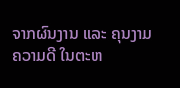ຈາກຜົນງານ ແລະ ຄຸນງາມຄວາມດີ ໃນຕະຫ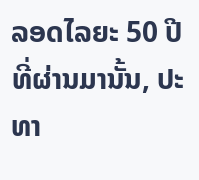ລອດໄລຍະ 50 ປີທີ່ຜ່ານມານັ້ນ, ປະທາ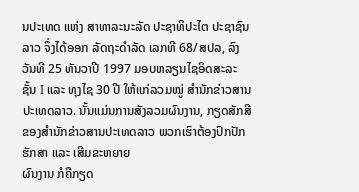ນປະເທດ ແຫ່ງ ສາທາລະນະລັດ ປະຊາທິປະໄຕ ປະຊາຊົນລາວ ຈຶ່ງໄດ້ອອກ ລັດຖະດຳລັດ ເລກທີ 68/ສປລ, ລົງວັນທີ 25 ທັນວາປີ 1997 ມອບຫລຽນໄຊອິດສະລະ ຊັ້ນ I ແລະ ທຸງໄຊ 30 ປີ ໃຫ້ແກ່ລວມໝູ່ ສຳນັກຂ່າວສານປະເທດລາວ. ນັ້ນແມ່ນການສັງລວມຜົນງານ, ກຽດສັກສີ ຂອງສຳນັກຂ່າວສານປະເທດລາວ ພວກເຮົາຕ້ອງປົກປັກຮັກສາ ແລະ ເສີມຂະຫຍາຍ
ຜົນງານ ກໍຄືກຽດ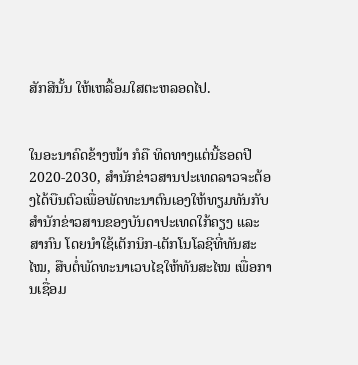ສັກສີນັ້ນ ໃຫ້ເຫລື້ອມໃສຕະຫລອດໄປ.


ໃນອະນາຄົດຂ້າງໜ້າ ກໍຄື ທິດທາງແຕ່ນີ້ຮອດປີ 2020-2030, ສຳນັກຂ່າວສານປະເທດລາວຈະຕ້ອງໄດ້ບືນຕົວເພື່ອພັດທະນາຕົນເອງໃຫ້ທຽມທັນກັບສຳນັກຂ່າວສານຂອງບັນດາປະເທດໃກ້ຄຽງ ແລະ ສາກົນ ໂດຍນຳໃຊ້ເຕັກນິກ-ເຕັກໂນໂລຊີທີ່ທັນສະໄໝ, ສືບຕໍ່ພັດທະນາເວບໄຊໃຫ້ທັນສະໄໝ ເພື່ອການເຊື່ອມ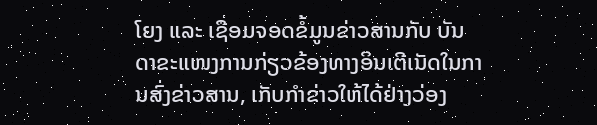ໂຍງ ແລະ ເຊື່ອມຈອດຂໍ້ມູນຂ່າວສານກັບ ບັນດາຂະແໜງການກ່ຽວຂ້ອງທາງອິນເຕີເນັດໃນການສົ່ງຂ່າວສານ, ເກັບກຳຂ່າວໃຫ້ໄດ້ຢ່າງວ່ອງ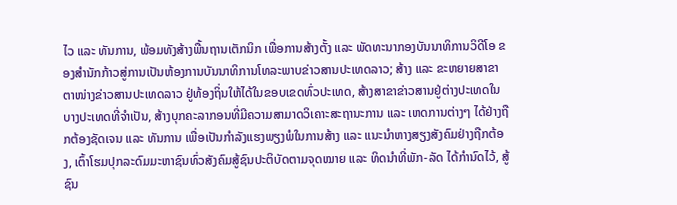ໄວ ແລະ ທັນການ, ພ້ອມທັງສ້າງພື້ນຖານເຕັກນິກ ເພື່ອການສ້າງຕັ້ງ ແລະ ພັດທະນາກອງບັນນາທິການວິດີໂອ ຂອງສຳນັກກ້າວສູ່ການເປັນຫ້ອງການບັນນາທິການໂທລະພາບຂ່າວສານປະເທດລາວ; ສ້າງ ແລະ ຂະຫຍາຍສາຂາຕາໜ່າງຂ່າວສານປະເທດລາວ ຢູ່ທ້ອງຖິ່ນໃຫ້ໄດ້ໃນຂອບເຂດທົ່ວປະເທດ, ສ້າງສາຂາຂ່າວສານຢູ່ຕ່າງປະເທດໃນບາງປະເທດທີ່ຈຳເປັນ, ສ້າງບຸກຄະລາກອນທີ່ມີຄວາມສາມາດວິເຄາະສະຖານະການ ແລະ ເຫດການຕ່າງໆ ໄດ້ຢ່າງຖືກຕ້ອງຊັດເຈນ ແລະ ທັນການ ເພື່ອເປັນກຳລັງແຮງພຽງພໍໃນການສ້າງ ແລະ ແນະນຳຫາງສຽງສັງຄົມຢ່າງຖືກຕ້ອງ, ເຕົ້າໂຮມປຸກລະດົມມະຫາຊົນທົ່ວສັງຄົມສູ້ຊົນປະຕິບັດຕາມຈຸດໝາຍ ແລະ ທິດນຳທີ່ພັກ-ລັດ ໄດ້ກຳນົດໄວ້, ສູ້ຊົນ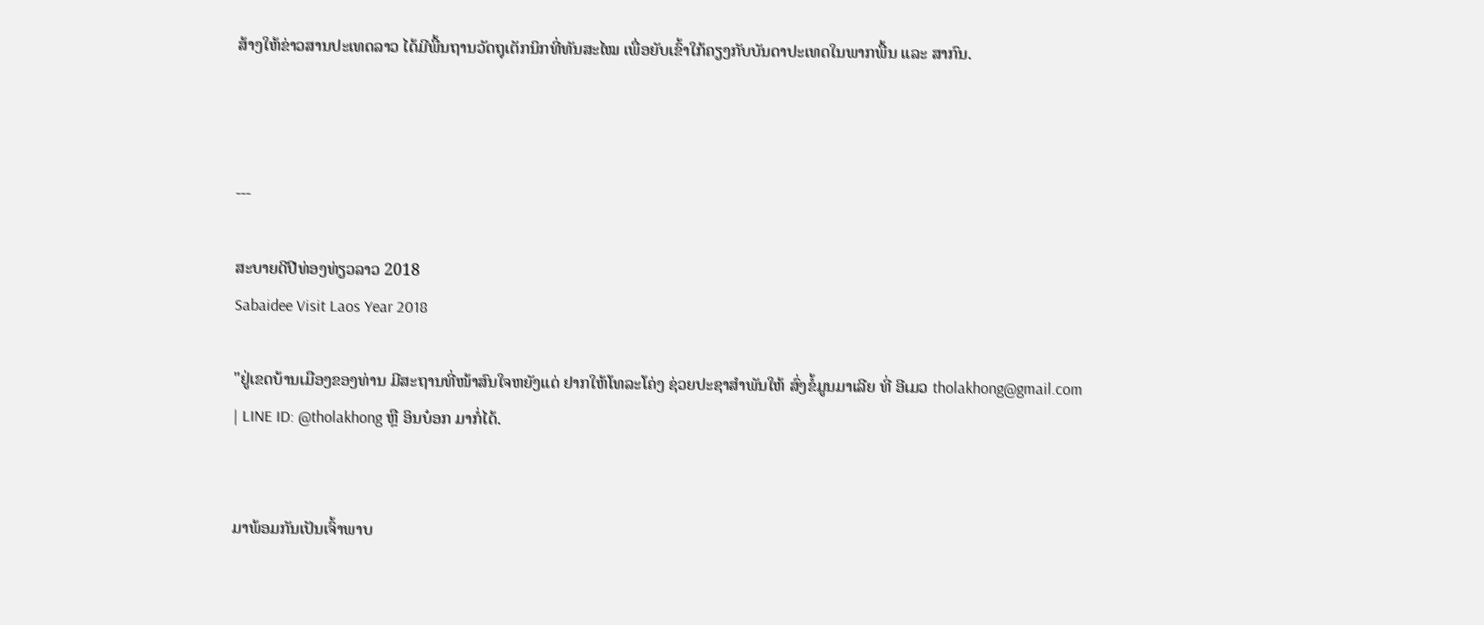ສ້າງໃຫ້ຂ່າວສານປະເທດລາວ ໄດ້ມີພື້ນຖານວັດຖຸເຕັກນິກທີ່ທັນສະໄໝ ເພື່ອຍັບເຂົ້າໃກ້ຄຽງກັບບັນດາປະເທດໃນພາກພື້ນ ແລະ ສາກົນ.



---

ສະບາຍດີປີທ່ອງທ່ຽວລາວ 2018
Sabaidee Visit Laos Year 2018

"ຢູ່ເຂດບ້ານເມືອງຂອງທ່ານ ມີສະຖານທີ່ໜ້າສົນໃຈຫຍັງແດ່ ຢາກໃຫ້ໂທລະໂຄ່ງ ຊ່ວຍປະຊາສຳພັນໃຫ້ ສົ່ງຂໍ້ມູນມາເລີຍ ທີ່ ອີເມວ tholakhong@gmail.com | LINE ID: @tholakhong ຫຼື ອິນບ໋ອກ ມາກໍ່ໄດ້.


ມາພ້ອມກັນເປັນເຈົ້າພາບ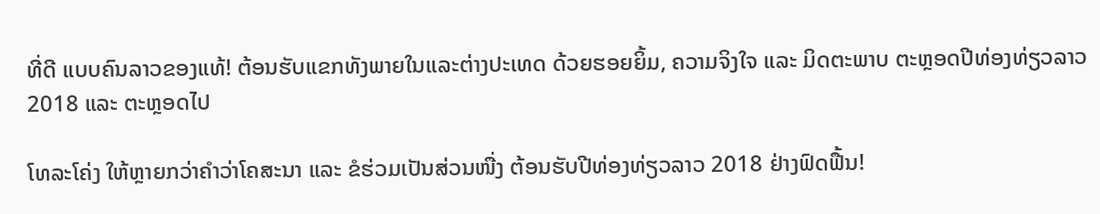ທີ່ດີ ແບບຄົນລາວຂອງແທ້! ຕ້ອນຮັບແຂກທັງພາຍໃນແລະຕ່າງປະເທດ ດ້ວຍຮອຍຍິ້ມ, ຄວາມຈິງໃຈ ແລະ ມິດຕະພາບ ຕະຫຼອດປີທ່ອງທ່ຽວລາວ 2018 ແລະ ຕະຫຼອດໄປ

ໂທລະໂຄ່ງ ໃຫ້ຫຼາຍກວ່າຄຳວ່າໂຄສະນາ ແລະ ຂໍຮ່ວມເປັນສ່ວນໜື່ງ ຕ້ອນຮັບປີທ່ອງທ່ຽວລາວ 2018 ຢ່າງຟົດຟື້ນ!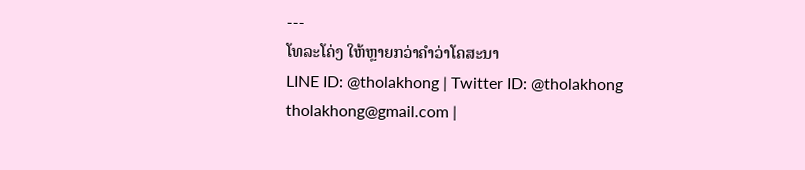---
ໂທລະໂຄ່ງ ໃຫ້ຫຼາຍກວ່າຄຳວ່າໂຄສະນາ
LINE ID: @tholakhong | Twitter ID: @tholakhong
tholakhong@gmail.com |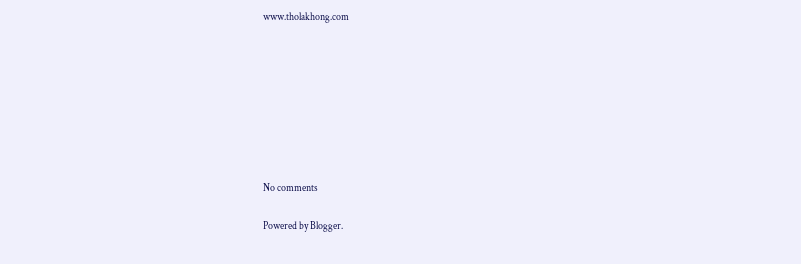www.tholakhong.com








No comments

Powered by Blogger.